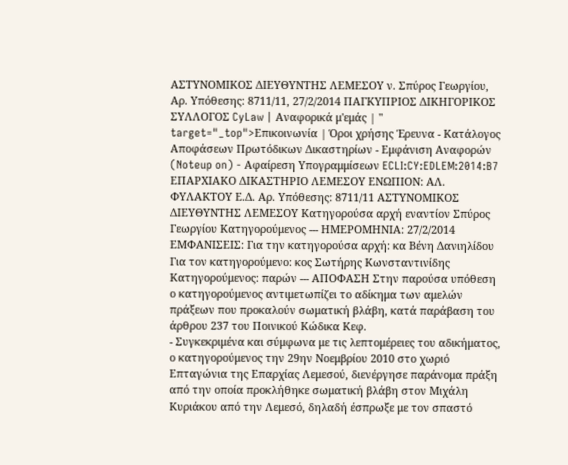ΑΣΤΥΝΟΜΙΚΟΣ ΔΙΕΥΘΥΝΤΗΣ ΛΕΜΕΣΟΥ ν. Σπύρος Γεωργίου, Αρ. Υπόθεσης: 8711/11, 27/2/2014 ΠΑΓΚΥΠΡΙΟΣ ΔΙΚΗΓΟΡΙΚΟΣ ΣΥΛΛΟΓΟΣ CyLaw | Αναφορικά μ'εμάς | " target="_top">Επικοινωνία | Όροι χρήσης Έρευνα - Κατάλογος Αποφάσεων Πρωτόδικων Δικαστηρίων - Εμφάνιση Αναφορών (Noteup on) - Αφαίρεση Υπογραμμίσεων ECLI:CY:EDLEM:2014:B7 ΕΠΑΡΧΙΑΚΟ ΔΙΚΑΣΤΗΡΙΟ ΛΕΜΕΣΟΥ ΕΝΩΠΙΟΝ: ΑΛ. ΦΥΛΑΚΤΟΥ Ε.Δ. Αρ. Υπόθεσης: 8711/11 ΑΣΤΥΝΟΜΙΚΟΣ ΔΙΕΥΘΥΝΤΗΣ ΛΕΜΕΣΟΥ Κατηγορούσα αρχή εναντίον Σπύρος Γεωργίου Κατηγορούμενος --- ΗΜΕΡΟΜΗΝΙΑ: 27/2/2014 ΕΜΦΑΝΙΣΕΙΣ: Για την κατηγορούσα αρχή: κα Βένη Δανιηλίδου Για τον κατηγορούμενο: κος Σωτήρης Κωνσταντινίδης Κατηγορούμενος: παρών --- ΑΠΟΦΑΣΗ Στην παρούσα υπόθεση ο κατηγορούμενος αντιμετωπίζει το αδίκημα των αμελών πράξεων που προκαλούν σωματική βλάβη, κατά παράβαση του άρθρου 237 του Ποινικού Κώδικα Κεφ.
- Συγκεκριμένα και σύμφωνα με τις λεπτομέρειες του αδικήματος, ο κατηγορούμενος την 29ην Νοεμβρίου 2010 στο χωριό Επταγώνια της Επαρχίας Λεμεσού, διενέργησε παράνομα πράξη από την οποία προκλήθηκε σωματική βλάβη στον Μιχάλη Κυριάκου από την Λεμεσό, δηλαδή έσπρωξε με τον σπαστό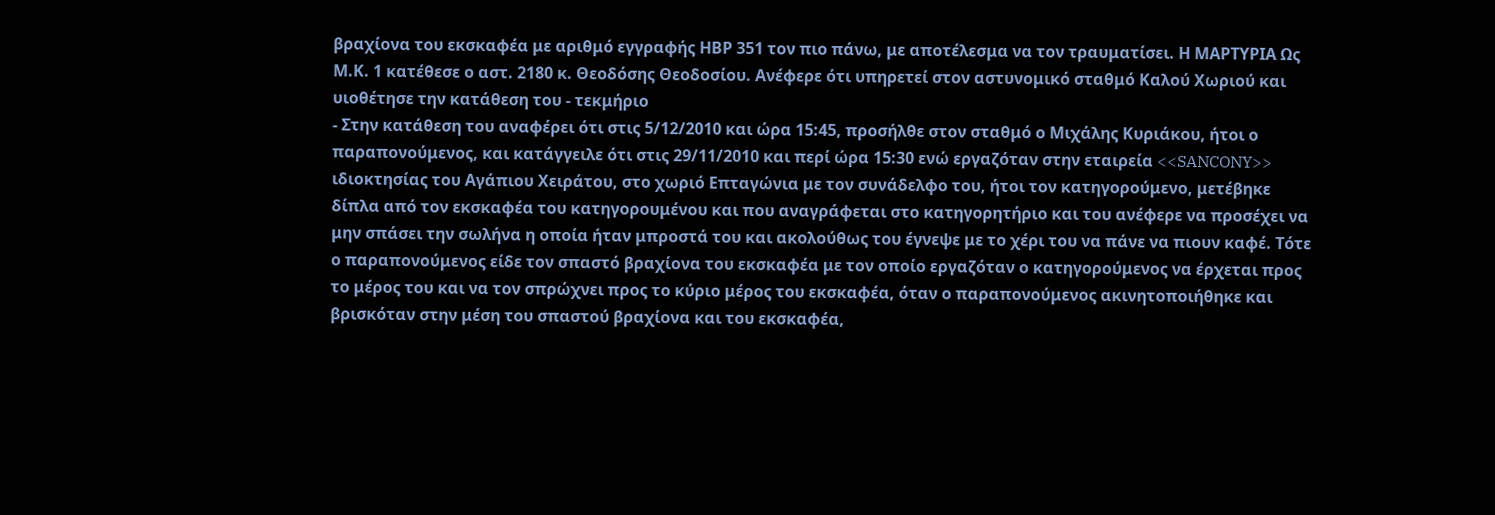βραχίονα του εκσκαφέα με αριθμό εγγραφής ΗΒΡ 351 τον πιο πάνω, με αποτέλεσμα να τον τραυματίσει. Η ΜΑΡΤΥΡΙΑ Ως Μ.Κ. 1 κατέθεσε ο αστ. 2180 κ. Θεοδόσης Θεοδοσίου. Ανέφερε ότι υπηρετεί στον αστυνομικό σταθμό Καλού Χωριού και υιοθέτησε την κατάθεση του - τεκμήριο
- Στην κατάθεση του αναφέρει ότι στις 5/12/2010 και ώρα 15:45, προσήλθε στον σταθμό ο Μιχάλης Κυριάκου, ήτοι ο παραπονούμενος, και κατάγγειλε ότι στις 29/11/2010 και περί ώρα 15:30 ενώ εργαζόταν στην εταιρεία <<SANCONY>> ιδιοκτησίας του Αγάπιου Χειράτου, στο χωριό Επταγώνια με τον συνάδελφο του, ήτοι τον κατηγορούμενο, μετέβηκε δίπλα από τον εκσκαφέα του κατηγορουμένου και που αναγράφεται στο κατηγορητήριο και του ανέφερε να προσέχει να μην σπάσει την σωλήνα η οποία ήταν μπροστά του και ακολούθως του έγνεψε με το χέρι του να πάνε να πιουν καφέ. Τότε ο παραπονούμενος είδε τον σπαστό βραχίονα του εκσκαφέα με τον οποίο εργαζόταν ο κατηγορούμενος να έρχεται προς το μέρος του και να τον σπρώχνει προς το κύριο μέρος του εκσκαφέα, όταν ο παραπονούμενος ακινητοποιήθηκε και βρισκόταν στην μέση του σπαστού βραχίονα και του εκσκαφέα,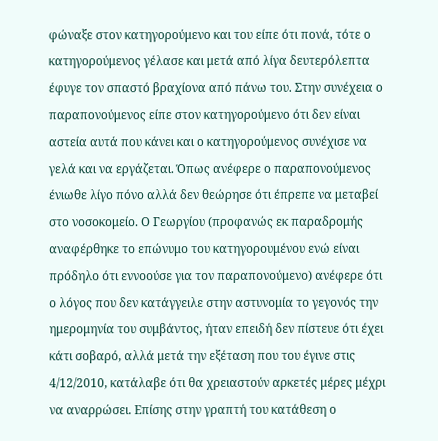φώναξε στον κατηγορούμενο και του είπε ότι πονά, τότε ο κατηγορούμενος γέλασε και μετά από λίγα δευτερόλεπτα έφυγε τον σπαστό βραχίονα από πάνω του. Στην συνέχεια ο παραπονούμενος είπε στον κατηγορούμενο ότι δεν είναι αστεία αυτά που κάνει και ο κατηγορούμενος συνέχισε να γελά και να εργάζεται. Όπως ανέφερε ο παραπονούμενος ένιωθε λίγο πόνο αλλά δεν θεώρησε ότι έπρεπε να μεταβεί στο νοσοκομείο. Ο Γεωργίου (προφανώς εκ παραδρομής αναφέρθηκε το επώνυμο του κατηγορουμένου ενώ είναι πρόδηλο ότι εννοούσε για τον παραπονούμενο) ανέφερε ότι ο λόγος που δεν κατάγγειλε στην αστυνομία το γεγονός την ημερομηνία του συμβάντος, ήταν επειδή δεν πίστευε ότι έχει κάτι σοβαρό, αλλά μετά την εξέταση που του έγινε στις 4/12/2010, κατάλαβε ότι θα χρειαστούν αρκετές μέρες μέχρι να αναρρώσει. Επίσης στην γραπτή του κατάθεση ο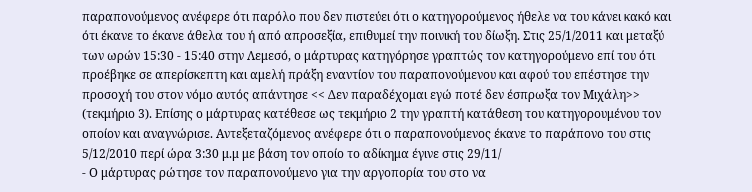παραπονούμενος ανέφερε ότι παρόλο που δεν πιστεύει ότι ο κατηγορούμενος ήθελε να του κάνει κακό και ότι έκανε το έκανε άθελα του ή από απροσεξία, επιθυμεί την ποινική του δίωξη. Στις 25/1/2011 και μεταξύ των ωρών 15:30 - 15:40 στην Λεμεσό, ο μάρτυρας κατηγόρησε γραπτώς τον κατηγορούμενο επί του ότι προέβηκε σε απερίσκεπτη και αμελή πράξη εναντίον του παραπονούμενου και αφού του επέστησε την προσοχή του στον νόμο αυτός απάντησε << Δεν παραδέχομαι εγώ ποτέ δεν έσπρωξα τον Μιχάλη>> (τεκμήριο 3). Επίσης ο μάρτυρας κατέθεσε ως τεκμήριο 2 την γραπτή κατάθεση του κατηγορουμένου τον οποίον και αναγνώρισε. Αντεξεταζόμενος ανέφερε ότι ο παραπονούμενος έκανε το παράπονο του στις 5/12/2010 περί ώρα 3:30 μ.μ με βάση τον οποίο το αδίκημα έγινε στις 29/11/
- Ο μάρτυρας ρώτησε τον παραπονούμενο για την αργοπορία του στο να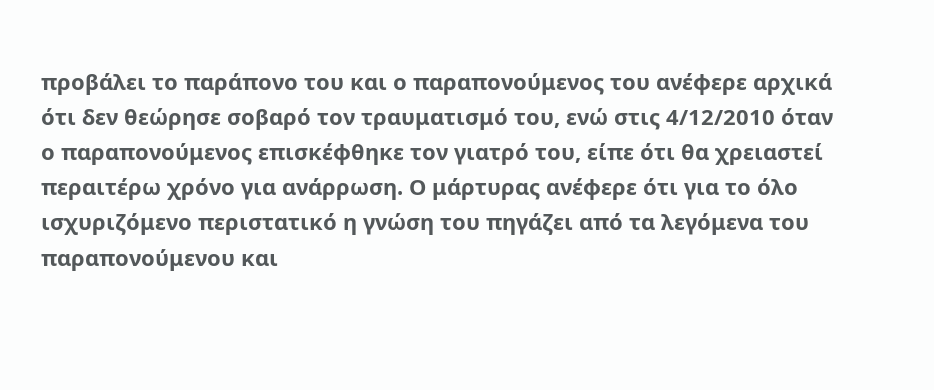προβάλει το παράπονο του και ο παραπονούμενος του ανέφερε αρχικά ότι δεν θεώρησε σοβαρό τον τραυματισμό του, ενώ στις 4/12/2010 όταν ο παραπονούμενος επισκέφθηκε τον γιατρό του, είπε ότι θα χρειαστεί περαιτέρω χρόνο για ανάρρωση. Ο μάρτυρας ανέφερε ότι για το όλο ισχυριζόμενο περιστατικό η γνώση του πηγάζει από τα λεγόμενα του παραπονούμενου και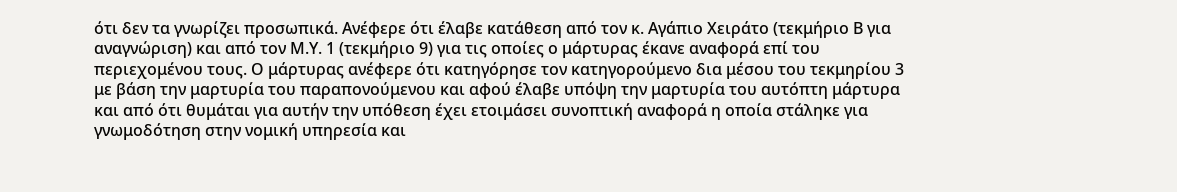ότι δεν τα γνωρίζει προσωπικά. Ανέφερε ότι έλαβε κατάθεση από τον κ. Αγάπιο Χειράτο (τεκμήριο Β για αναγνώριση) και από τον Μ.Υ. 1 (τεκμήριο 9) για τις οποίες ο μάρτυρας έκανε αναφορά επί του περιεχομένου τους. Ο μάρτυρας ανέφερε ότι κατηγόρησε τον κατηγορούμενο δια μέσου του τεκμηρίου 3 με βάση την μαρτυρία του παραπονούμενου και αφού έλαβε υπόψη την μαρτυρία του αυτόπτη μάρτυρα και από ότι θυμάται για αυτήν την υπόθεση έχει ετοιμάσει συνοπτική αναφορά η οποία στάληκε για γνωμοδότηση στην νομική υπηρεσία και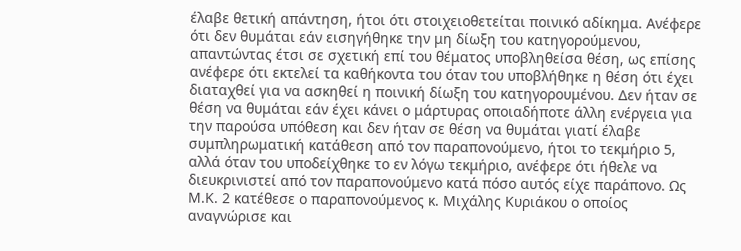έλαβε θετική απάντηση, ήτοι ότι στοιχειοθετείται ποινικό αδίκημα. Ανέφερε ότι δεν θυμάται εάν εισηγήθηκε την μη δίωξη του κατηγορούμενου, απαντώντας έτσι σε σχετική επί του θέματος υποβληθείσα θέση, ως επίσης ανέφερε ότι εκτελεί τα καθήκοντα του όταν του υποβλήθηκε η θέση ότι έχει διαταχθεί για να ασκηθεί η ποινική δίωξη του κατηγορουμένου. Δεν ήταν σε θέση να θυμάται εάν έχει κάνει ο μάρτυρας οποιαδήποτε άλλη ενέργεια για την παρούσα υπόθεση και δεν ήταν σε θέση να θυμάται γιατί έλαβε συμπληρωματική κατάθεση από τον παραπονούμενο, ήτοι το τεκμήριο 5, αλλά όταν του υποδείχθηκε το εν λόγω τεκμήριο, ανέφερε ότι ήθελε να διευκρινιστεί από τον παραπονούμενο κατά πόσο αυτός είχε παράπονο. Ως Μ.Κ. 2 κατέθεσε ο παραπονούμενος κ. Μιχάλης Κυριάκου ο οποίος αναγνώρισε και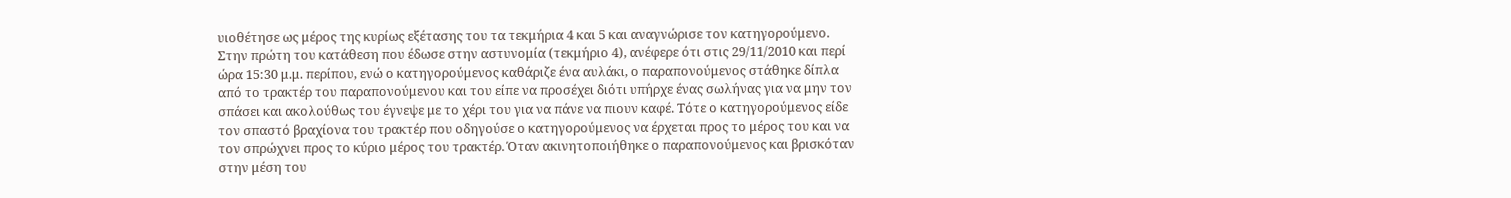υιοθέτησε ως μέρος της κυρίως εξέτασης του τα τεκμήρια 4 και 5 και αναγνώρισε τον κατηγορούμενο. Στην πρώτη του κατάθεση που έδωσε στην αστυνομία (τεκμήριο 4), ανέφερε ότι στις 29/11/2010 και περί ώρα 15:30 μ.μ. περίπου, ενώ ο κατηγορούμενος καθάριζε ένα αυλάκι, ο παραπονούμενος στάθηκε δίπλα από το τρακτέρ του παραπονούμενου και του είπε να προσέχει διότι υπήρχε ένας σωλήνας για να μην τον σπάσει και ακολούθως του έγνεψε με το χέρι του για να πάνε να πιουν καφέ. Τότε ο κατηγορούμενος είδε τον σπαστό βραχίονα του τρακτέρ που οδηγούσε ο κατηγορούμενος να έρχεται προς το μέρος του και να τον σπρώχνει προς το κύριο μέρος του τρακτέρ. Όταν ακινητοποιήθηκε ο παραπονούμενος και βρισκόταν στην μέση του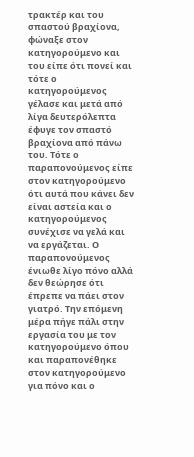τρακτέρ και του σπαστού βραχίονα, φώναξε στον κατηγορούμενο και του είπε ότι πονεί και τότε ο κατηγορούμενος γέλασε και μετά από λίγα δευτερόλεπτα έφυγε τον σπαστό βραχίονα από πάνω του. Τότε ο παραπονούμενος είπε στον κατηγορούμενο ότι αυτά που κάνει δεν είναι αστεία και ο κατηγορούμενος συνέχισε να γελά και να εργάζεται. Ο παραπονούμενος ένιωθε λίγο πόνο αλλά δεν θεώρησε ότι έπρεπε να πάει στον γιατρό. Την επόμενη μέρα πήγε πάλι στην εργασία του με τον κατηγορούμενο όπου και παραπονέθηκε στον κατηγορούμενο για πόνο και ο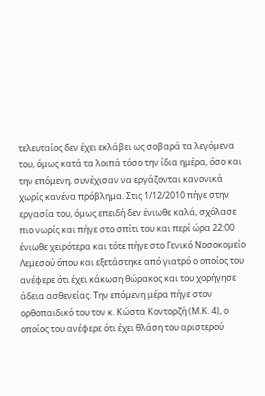τελευταίος δεν έχει εκλάβει ως σοβαρά τα λεγόμενα του, όμως κατά τα λοιπά τόσο την ίδια ημέρα, όσο και την επόμενη, συνέχισαν να εργάζονται κανονικά χωρίς κανένα πρόβλημα. Στις 1/12/2010 πήγε στην εργασία του, όμως επειδή δεν ένιωθε καλά, σχόλασε πιο νωρίς και πήγε στο σπίτι του και περί ώρα 22:00 ένιωθε χειρότερα και τότε πήγε στο Γενικό Νοσοκομείο Λεμεσού όπου και εξετάστηκε από γιατρό ο οποίος του ανέφερε ότι έχει κάκωση θώρακος και του χορήγησε άδεια ασθενείας. Την επόμενη μέρα πήγε στον ορθοπαιδικό του τον κ. Κώστα Κοντορζή (Μ.Κ. 4), ο οποίος του ανέφερε ότι έχει θλάση του αριστερού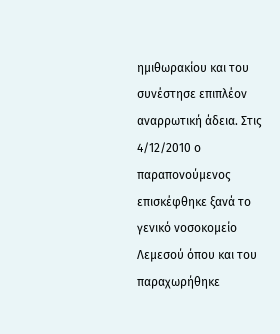ημιθωρακίου και του συνέστησε επιπλέον αναρρωτική άδεια. Στις 4/12/2010 ο παραπονούμενος επισκέφθηκε ξανά το γενικό νοσοκομείο Λεμεσού όπου και του παραχωρήθηκε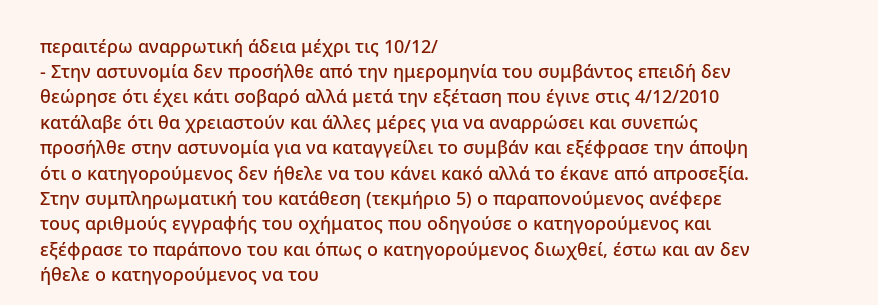περαιτέρω αναρρωτική άδεια μέχρι τις 10/12/
- Στην αστυνομία δεν προσήλθε από την ημερομηνία του συμβάντος επειδή δεν θεώρησε ότι έχει κάτι σοβαρό αλλά μετά την εξέταση που έγινε στις 4/12/2010 κατάλαβε ότι θα χρειαστούν και άλλες μέρες για να αναρρώσει και συνεπώς προσήλθε στην αστυνομία για να καταγγείλει το συμβάν και εξέφρασε την άποψη ότι ο κατηγορούμενος δεν ήθελε να του κάνει κακό αλλά το έκανε από απροσεξία. Στην συμπληρωματική του κατάθεση (τεκμήριο 5) ο παραπονούμενος ανέφερε τους αριθμούς εγγραφής του οχήματος που οδηγούσε ο κατηγορούμενος και εξέφρασε το παράπονο του και όπως ο κατηγορούμενος διωχθεί, έστω και αν δεν ήθελε ο κατηγορούμενος να του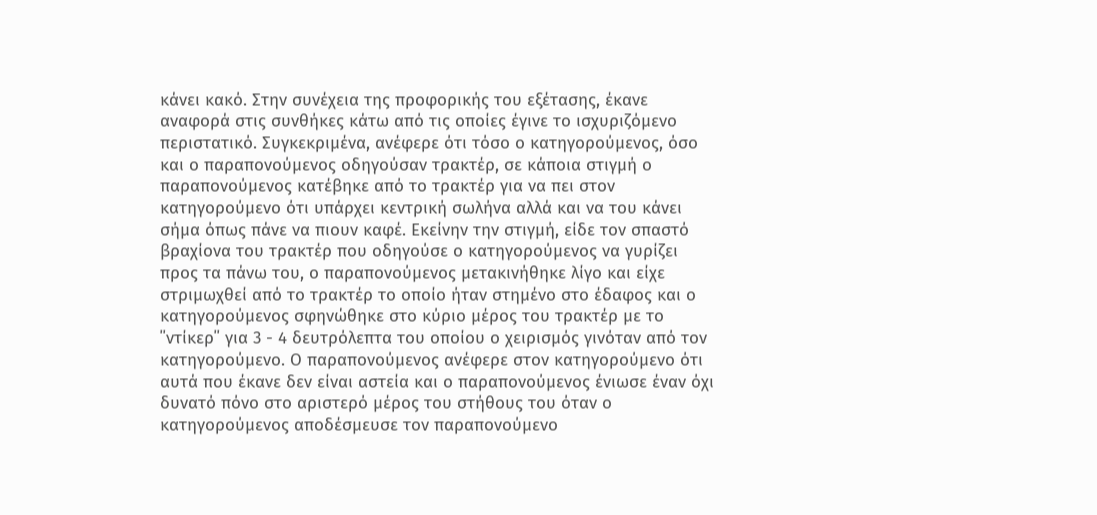κάνει κακό. Στην συνέχεια της προφορικής του εξέτασης, έκανε αναφορά στις συνθήκες κάτω από τις οποίες έγινε το ισχυριζόμενο περιστατικό. Συγκεκριμένα, ανέφερε ότι τόσο ο κατηγορούμενος, όσο και ο παραπονούμενος οδηγούσαν τρακτέρ, σε κάποια στιγμή ο παραπονούμενος κατέβηκε από το τρακτέρ για να πει στον κατηγορούμενο ότι υπάρχει κεντρική σωλήνα αλλά και να του κάνει σήμα όπως πάνε να πιουν καφέ. Εκείνην την στιγμή, είδε τον σπαστό βραχίονα του τρακτέρ που οδηγούσε ο κατηγορούμενος να γυρίζει προς τα πάνω του, ο παραπονούμενος μετακινήθηκε λίγο και είχε στριμωχθεί από το τρακτέρ το οποίο ήταν στημένο στο έδαφος και ο κατηγορούμενος σφηνώθηκε στο κύριο μέρος του τρακτέρ με το ΄΄ντίκερ΄΄ για 3 - 4 δευτρόλεπτα του οποίου ο χειρισμός γινόταν από τον κατηγορούμενο. Ο παραπονούμενος ανέφερε στον κατηγορούμενο ότι αυτά που έκανε δεν είναι αστεία και ο παραπονούμενος ένιωσε έναν όχι δυνατό πόνο στο αριστερό μέρος του στήθους του όταν ο κατηγορούμενος αποδέσμευσε τον παραπονούμενο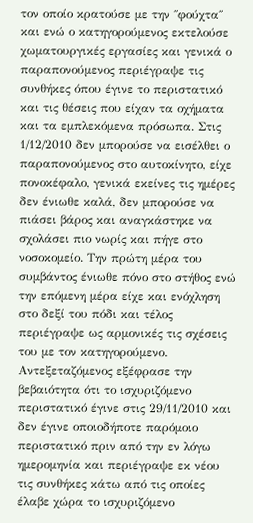τον οποίο κρατούσε με την ΄΄φούχτα΄΄ και ενώ ο κατηγορούμενος εκτελούσε χωματουργικές εργασίες και γενικά ο παραπονούμενος περιέγραψε τις συνθήκες όπου έγινε το περιστατικό και τις θέσεις που είχαν τα οχήματα και τα εμπλεκόμενα πρόσωπα. Στις 1/12/2010 δεν μπορούσε να εισέλθει ο παραπονούμενος στο αυτοκίνητο, είχε πονοκέφαλο, γενικά εκείνες τις ημέρες δεν ένιωθε καλά, δεν μπορούσε να πιάσει βάρος και αναγκάστηκε να σχολάσει πιο νωρίς και πήγε στο νοσοκομείο. Την πρώτη μέρα του συμβάντος ένιωθε πόνο στο στήθος ενώ την επόμενη μέρα είχε και ενόχληση στο δεξί του πόδι και τέλος περιέγραψε ως αρμονικές τις σχέσεις του με τον κατηγορούμενο. Αντεξεταζόμενος εξέφρασε την βεβαιότητα ότι το ισχυριζόμενο περιστατικό έγινε στις 29/11/2010 και δεν έγινε οποιοδήποτε παρόμοιο περιστατικό πριν από την εν λόγω ημερομηνία και περιέγραψε εκ νέου τις συνθήκες κάτω από τις οποίες έλαβε χώρα το ισχυριζόμενο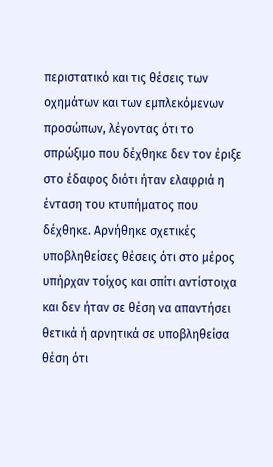περιστατικό και τις θέσεις των οχημάτων και των εμπλεκόμενων προσώπων, λέγοντας ότι το σπρώξιμο που δέχθηκε δεν τον έριξε στο έδαφος διότι ήταν ελαφριά η ένταση του κτυπήματος που δέχθηκε. Αρνήθηκε σχετικές υποβληθείσες θέσεις ότι στο μέρος υπήρχαν τοίχος και σπίτι αντίστοιχα και δεν ήταν σε θέση να απαντήσει θετικά ή αρνητικά σε υποβληθείσα θέση ότι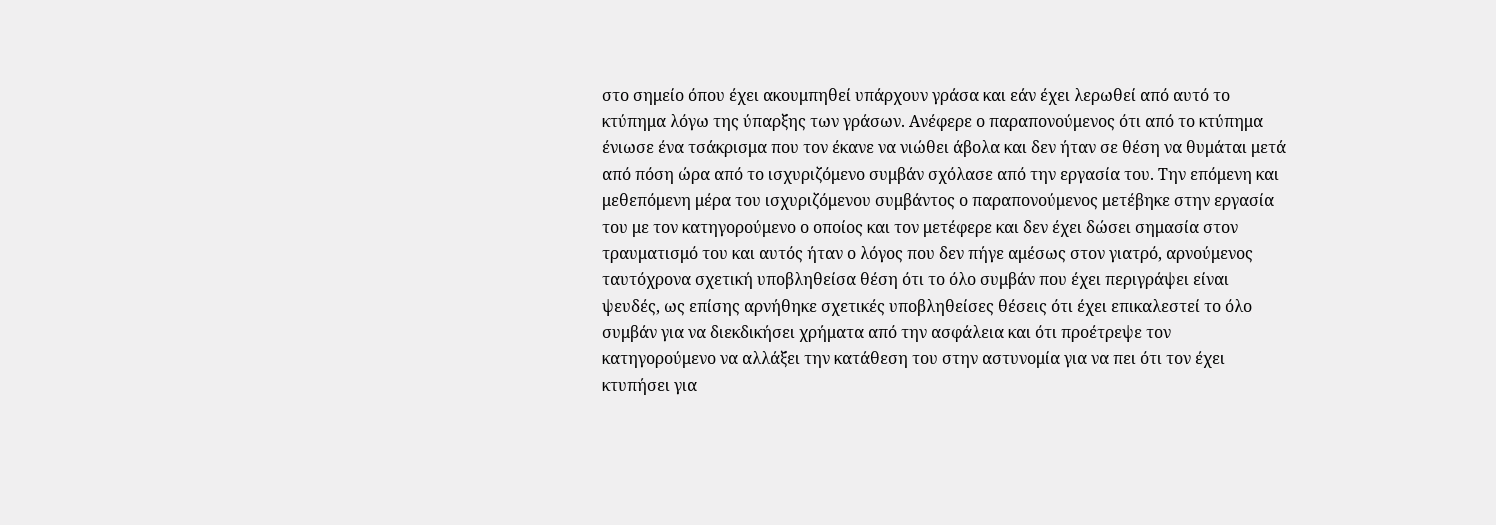στο σημείο όπου έχει ακουμπηθεί υπάρχουν γράσα και εάν έχει λερωθεί από αυτό το κτύπημα λόγω της ύπαρξης των γράσων. Ανέφερε ο παραπονούμενος ότι από το κτύπημα ένιωσε ένα τσάκρισμα που τον έκανε να νιώθει άβολα και δεν ήταν σε θέση να θυμάται μετά από πόση ώρα από το ισχυριζόμενο συμβάν σχόλασε από την εργασία του. Την επόμενη και μεθεπόμενη μέρα του ισχυριζόμενου συμβάντος ο παραπονούμενος μετέβηκε στην εργασία του με τον κατηγορούμενο ο οποίος και τον μετέφερε και δεν έχει δώσει σημασία στον τραυματισμό του και αυτός ήταν ο λόγος που δεν πήγε αμέσως στον γιατρό, αρνούμενος ταυτόχρονα σχετική υποβληθείσα θέση ότι το όλο συμβάν που έχει περιγράψει είναι ψευδές, ως επίσης αρνήθηκε σχετικές υποβληθείσες θέσεις ότι έχει επικαλεστεί το όλο συμβάν για να διεκδικήσει χρήματα από την ασφάλεια και ότι προέτρεψε τον κατηγορούμενο να αλλάξει την κατάθεση του στην αστυνομία για να πει ότι τον έχει κτυπήσει για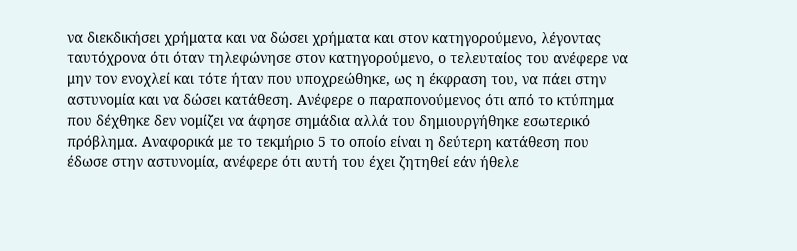να διεκδικήσει χρήματα και να δώσει χρήματα και στον κατηγορούμενο, λέγοντας ταυτόχρονα ότι όταν τηλεφώνησε στον κατηγορούμενο, ο τελευταίος του ανέφερε να μην τον ενοχλεί και τότε ήταν που υποχρεώθηκε, ως η έκφραση του, να πάει στην αστυνομία και να δώσει κατάθεση. Ανέφερε ο παραπονούμενος ότι από το κτύπημα που δέχθηκε δεν νομίζει να άφησε σημάδια αλλά του δημιουργήθηκε εσωτερικό πρόβλημα. Αναφορικά με το τεκμήριο 5 το οποίο είναι η δεύτερη κατάθεση που έδωσε στην αστυνομία, ανέφερε ότι αυτή του έχει ζητηθεί εάν ήθελε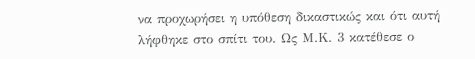να προχωρήσει η υπόθεση δικαστικώς και ότι αυτή λήφθηκε στο σπίτι του. Ως Μ.Κ. 3 κατέθεσε ο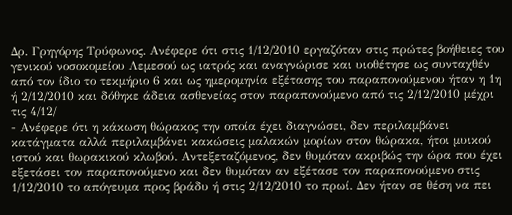Δρ. Γρηγόρης Τρύφωνος. Ανέφερε ότι στις 1/12/2010 εργαζόταν στις πρώτες βοήθειες του γενικού νοσοκομείου Λεμεσού ως ιατρός και αναγνώρισε και υιοθέτησε ως συνταχθέν από τον ίδιο το τεκμήριο 6 και ως ημερομηνία εξέτασης του παραπονούμενου ήταν η 1η ή 2/12/2010 και δόθηκε άδεια ασθενείας στον παραπονούμενο από τις 2/12/2010 μέχρι τις 4/12/
- Ανέφερε ότι η κάκωση θώρακος την οποία έχει διαγνώσει, δεν περιλαμβάνει κατάγματα αλλά περιλαμβάνει κακώσεις μαλακών μορίων στον θώρακα, ήτοι μυικού ιστού και θωρακικού κλωβού. Αντεξεταζόμενος, δεν θυμόταν ακριβώς την ώρα που έχει εξετάσει τον παραπονούμενο και δεν θυμόταν αν εξέτασε τον παραπονούμενο στις 1/12/2010 το απόγευμα προς βράδυ ή στις 2/12/2010 το πρωί. Δεν ήταν σε θέση να πει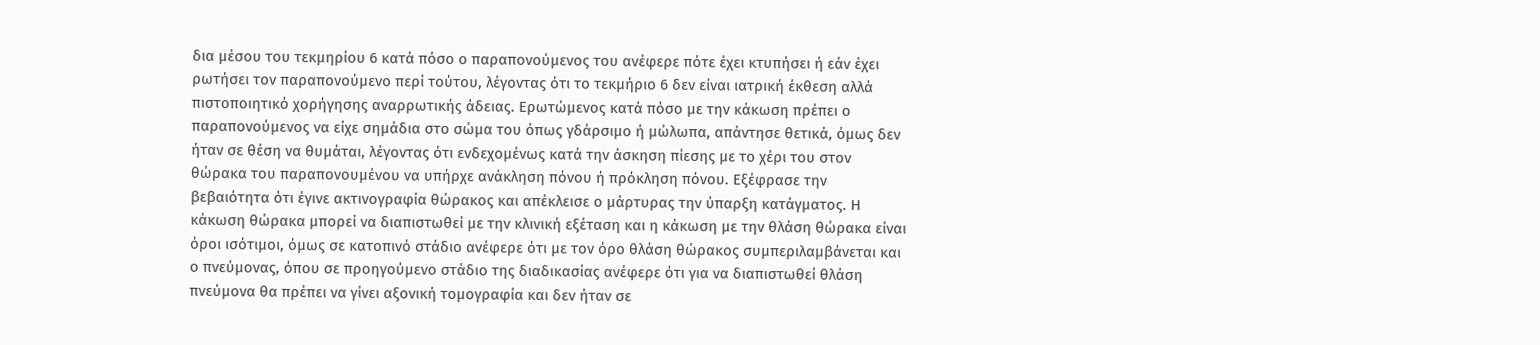δια μέσου του τεκμηρίου 6 κατά πόσο ο παραπονούμενος του ανέφερε πότε έχει κτυπήσει ή εάν έχει ρωτήσει τον παραπονούμενο περί τούτου, λέγοντας ότι το τεκμήριο 6 δεν είναι ιατρική έκθεση αλλά πιστοποιητικό χορήγησης αναρρωτικής άδειας. Ερωτώμενος κατά πόσο με την κάκωση πρέπει ο παραπονούμενος να είχε σημάδια στο σώμα του όπως γδάρσιμο ή μώλωπα, απάντησε θετικά, όμως δεν ήταν σε θέση να θυμάται, λέγοντας ότι ενδεχομένως κατά την άσκηση πίεσης με το χέρι του στον θώρακα του παραπονουμένου να υπήρχε ανάκληση πόνου ή πρόκληση πόνου. Εξέφρασε την βεβαιότητα ότι έγινε ακτινογραφία θώρακος και απέκλεισε ο μάρτυρας την ύπαρξη κατάγματος. Η κάκωση θώρακα μπορεί να διαπιστωθεί με την κλινική εξέταση και η κάκωση με την θλάση θώρακα είναι όροι ισότιμοι, όμως σε κατοπινό στάδιο ανέφερε ότι με τον όρο θλάση θώρακος συμπεριλαμβάνεται και ο πνεύμονας, όπου σε προηγούμενο στάδιο της διαδικασίας ανέφερε ότι για να διαπιστωθεί θλάση πνεύμονα θα πρέπει να γίνει αξονική τομογραφία και δεν ήταν σε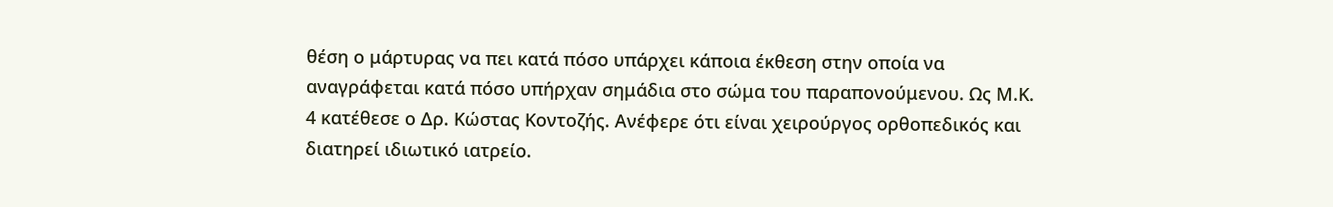θέση ο μάρτυρας να πει κατά πόσο υπάρχει κάποια έκθεση στην οποία να αναγράφεται κατά πόσο υπήρχαν σημάδια στο σώμα του παραπονούμενου. Ως Μ.Κ. 4 κατέθεσε ο Δρ. Κώστας Κοντοζής. Ανέφερε ότι είναι χειρούργος ορθοπεδικός και διατηρεί ιδιωτικό ιατρείο.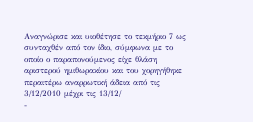Αναγνώρισε και υιοθέτησε το τεκμήριο 7 ως συνταχθέν από τον ίδιο, σύμφωνα με το οποίο ο παραπονούμενος είχε θλάση αριστερού ημιθωρακίου και του χορηγήθηκε περαιτέρω αναρρωτική άδεια από τις 3/12/2010 μέχρι τις 13/12/
-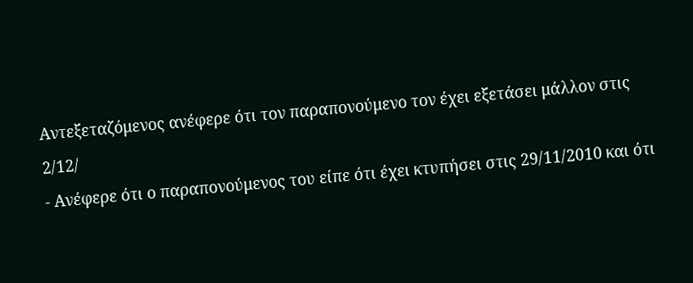Αντεξεταζόμενος ανέφερε ότι τον παραπονούμενο τον έχει εξετάσει μάλλον στις 2/12/
- Ανέφερε ότι ο παραπονούμενος του είπε ότι έχει κτυπήσει στις 29/11/2010 και ότι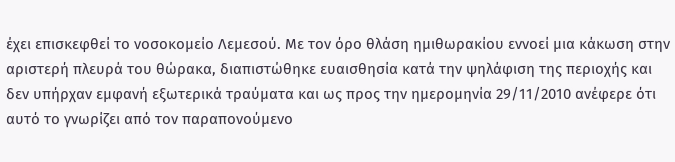έχει επισκεφθεί το νοσοκομείο Λεμεσού. Με τον όρο θλάση ημιθωρακίου εννοεί μια κάκωση στην αριστερή πλευρά του θώρακα, διαπιστώθηκε ευαισθησία κατά την ψηλάφιση της περιοχής και δεν υπήρχαν εμφανή εξωτερικά τραύματα και ως προς την ημερομηνία 29/11/2010 ανέφερε ότι αυτό το γνωρίζει από τον παραπονούμενο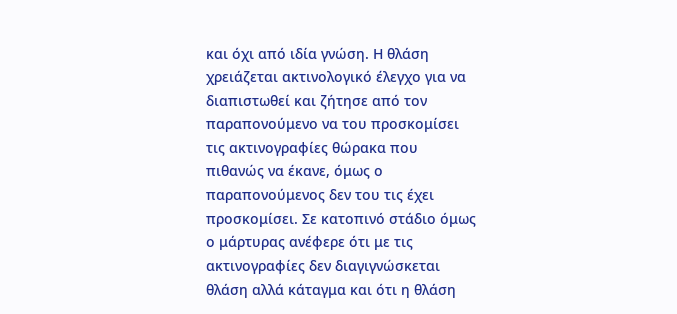και όχι από ιδία γνώση. Η θλάση χρειάζεται ακτινολογικό έλεγχο για να διαπιστωθεί και ζήτησε από τον παραπονούμενο να του προσκομίσει τις ακτινογραφίες θώρακα που πιθανώς να έκανε, όμως ο παραπονούμενος δεν του τις έχει προσκομίσει. Σε κατοπινό στάδιο όμως ο μάρτυρας ανέφερε ότι με τις ακτινογραφίες δεν διαγιγνώσκεται θλάση αλλά κάταγμα και ότι η θλάση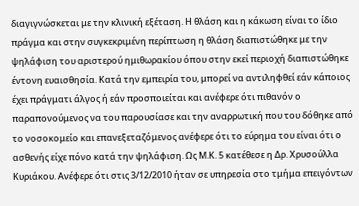διαγιγνώσκεται με την κλινική εξέταση. Η θλάση και η κάκωση είναι το ίδιο πράγμα και στην συγκεκριμένη περίπτωση η θλάση διαπιστώθηκε με την ψηλάφιση του αριστερού ημιθωρακίου όπου στην εκεί περιοχή διαπιστώθηκε έντονη ευαισθησία. Κατά την εμπειρία του, μπορεί να αντιληφθεί εάν κάποιος έχει πράγματι άλγος ή εάν προσποιείται και ανέφερε ότι πιθανόν ο παραπονούμενος να του παρουσίασε και την αναρρωτική που του δόθηκε από το νοσοκομείο και επανεξεταζόμενος ανέφερε ότι το εύρημα του είναι ότι ο ασθενής είχε πόνο κατά την ψηλάφιση. Ως Μ.Κ. 5 κατέθεσε η Δρ. Χρυσούλλα Κυριάκου. Ανέφερε ότι στις 3/12/2010 ήταν σε υπηρεσία στο τμήμα επειγόντων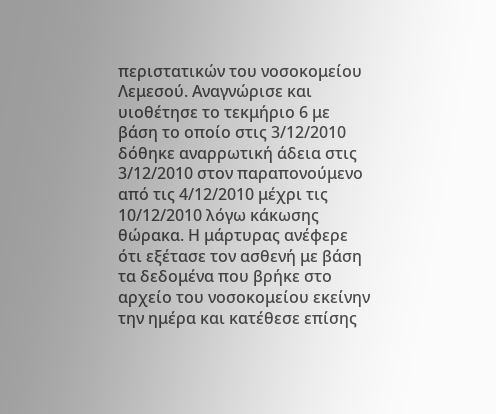περιστατικών του νοσοκομείου Λεμεσού. Αναγνώρισε και υιοθέτησε το τεκμήριο 6 με βάση το οποίο στις 3/12/2010 δόθηκε αναρρωτική άδεια στις 3/12/2010 στον παραπονούμενο από τις 4/12/2010 μέχρι τις 10/12/2010 λόγω κάκωσης θώρακα. Η μάρτυρας ανέφερε ότι εξέτασε τον ασθενή με βάση τα δεδομένα που βρήκε στο αρχείο του νοσοκομείου εκείνην την ημέρα και κατέθεσε επίσης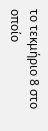το τεκμήριο 8 στο οποίο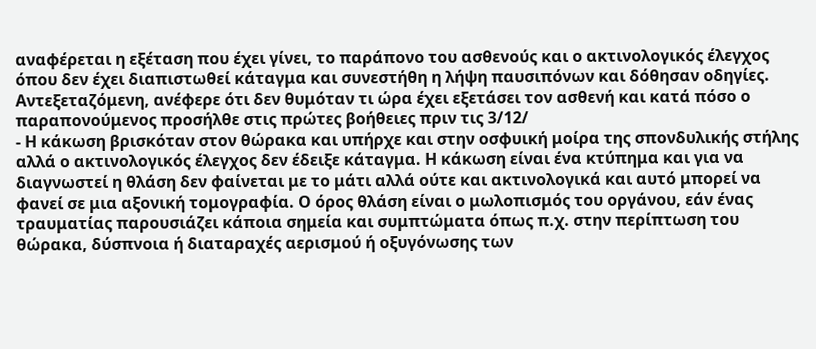αναφέρεται η εξέταση που έχει γίνει, το παράπονο του ασθενούς και ο ακτινολογικός έλεγχος όπου δεν έχει διαπιστωθεί κάταγμα και συνεστήθη η λήψη παυσιπόνων και δόθησαν οδηγίες. Αντεξεταζόμενη, ανέφερε ότι δεν θυμόταν τι ώρα έχει εξετάσει τον ασθενή και κατά πόσο ο παραπονούμενος προσήλθε στις πρώτες βοήθειες πριν τις 3/12/
- Η κάκωση βρισκόταν στον θώρακα και υπήρχε και στην οσφυική μοίρα της σπονδυλικής στήλης αλλά ο ακτινολογικός έλεγχος δεν έδειξε κάταγμα. Η κάκωση είναι ένα κτύπημα και για να διαγνωστεί η θλάση δεν φαίνεται με το μάτι αλλά ούτε και ακτινολογικά και αυτό μπορεί να φανεί σε μια αξονική τομογραφία. Ο όρος θλάση είναι ο μωλοπισμός του οργάνου, εάν ένας τραυματίας παρουσιάζει κάποια σημεία και συμπτώματα όπως π.χ. στην περίπτωση του θώρακα, δύσπνοια ή διαταραχές αερισμού ή οξυγόνωσης των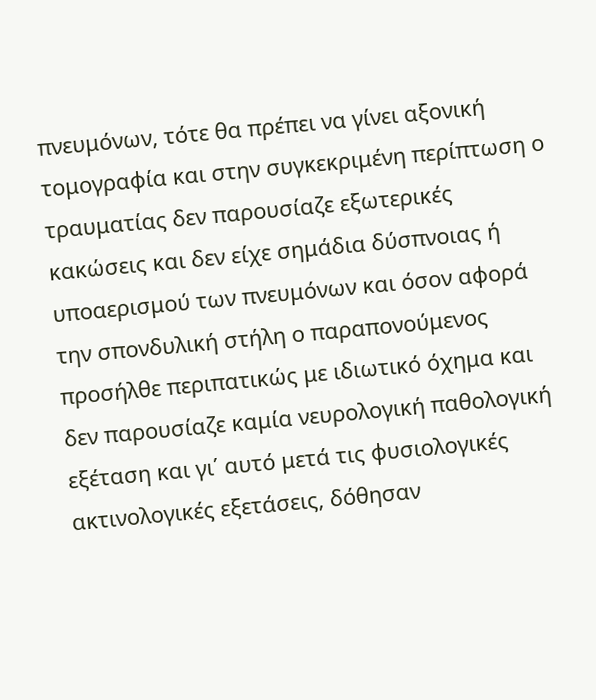πνευμόνων, τότε θα πρέπει να γίνει αξονική τομογραφία και στην συγκεκριμένη περίπτωση ο τραυματίας δεν παρουσίαζε εξωτερικές κακώσεις και δεν είχε σημάδια δύσπνοιας ή υποαερισμού των πνευμόνων και όσον αφορά την σπονδυλική στήλη ο παραπονούμενος προσήλθε περιπατικώς με ιδιωτικό όχημα και δεν παρουσίαζε καμία νευρολογική παθολογική εξέταση και γι΄ αυτό μετά τις φυσιολογικές ακτινολογικές εξετάσεις, δόθησαν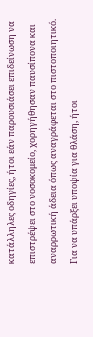κατάλληλες οδηγίες, ήτοι εάν παρουσιάσει επιδείνωση να επιστρέψει στο νοσοκομείο, χορηγήθησαν παυσίπονα και αναρρωτική άδεια όπως αναγράφεται στο πιστοποιητικό. Για να υπάρξει υποψία για θλάση, ήτοι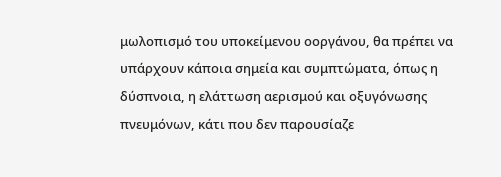μωλοπισμό του υποκείμενου οοργάνου, θα πρέπει να υπάρχουν κάποια σημεία και συμπτώματα, όπως η δύσπνοια, η ελάττωση αερισμού και οξυγόνωσης πνευμόνων, κάτι που δεν παρουσίαζε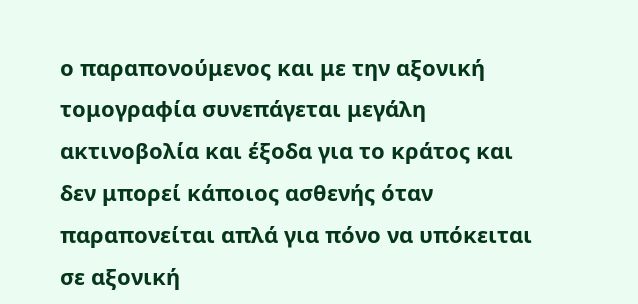ο παραπονούμενος και με την αξονική τομογραφία συνεπάγεται μεγάλη ακτινοβολία και έξοδα για το κράτος και δεν μπορεί κάποιος ασθενής όταν παραπονείται απλά για πόνο να υπόκειται σε αξονική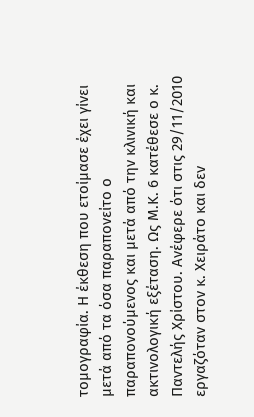τομογραφία. Η έκθεση που ετοίμασε έχει γίνει μετά από τα όσα παραπονείτο ο παραπονούμενος και μετά από την κλινική και ακτινολογική εξέταση. Ως Μ.Κ. 6 κατέθεσε ο κ. Παντελής Χρίστου. Ανέφερε ότι στις 29/11/2010 εργαζόταν στον κ. Χειράτο και δεν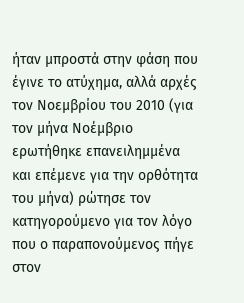ήταν μπροστά στην φάση που έγινε το ατύχημα, αλλά αρχές τον Νοεμβρίου του 2010 (για τον μήνα Νοέμβριο ερωτήθηκε επανειλημμένα και επέμενε για την ορθότητα του μήνα) ρώτησε τον κατηγορούμενο για τον λόγο που ο παραπονούμενος πήγε στον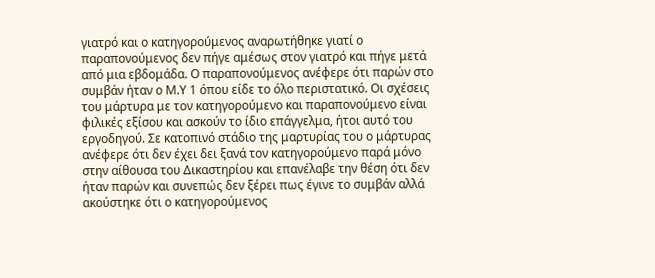γιατρό και ο κατηγορούμενος αναρωτήθηκε γιατί ο παραπονούμενος δεν πήγε αμέσως στον γιατρό και πήγε μετά από μια εβδομάδα. Ο παραπονούμενος ανέφερε ότι παρών στο συμβάν ήταν ο Μ.Υ 1 όπου είδε το όλο περιστατικό. Οι σχέσεις του μάρτυρα με τον κατηγορούμενο και παραπονούμενο είναι φιλικές εξίσου και ασκούν το ίδιο επάγγελμα, ήτοι αυτό του εργοδηγού. Σε κατοπινό στάδιο της μαρτυρίας του ο μάρτυρας ανέφερε ότι δεν έχει δει ξανά τον κατηγορούμενο παρά μόνο στην αίθουσα του Δικαστηρίου και επανέλαβε την θέση ότι δεν ήταν παρών και συνεπώς δεν ξέρει πως έγινε το συμβάν αλλά ακούστηκε ότι ο κατηγορούμενος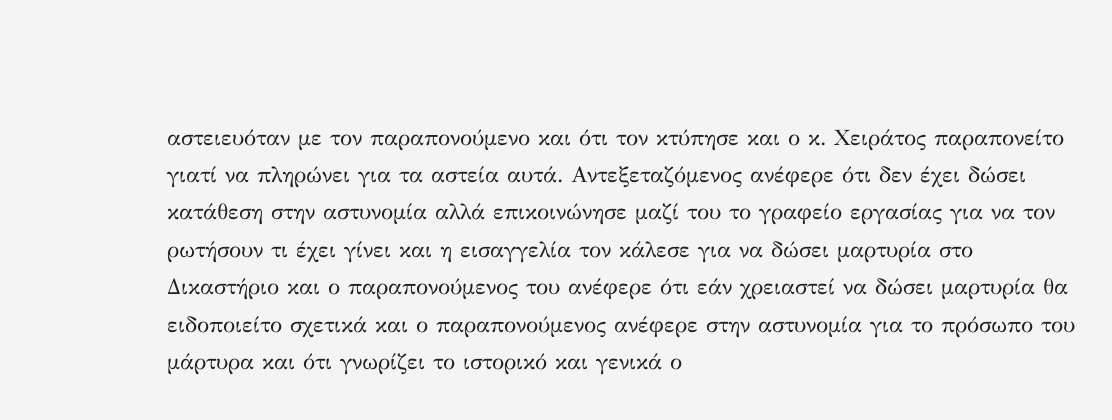αστειευόταν με τον παραπονούμενο και ότι τον κτύπησε και ο κ. Χειράτος παραπονείτο γιατί να πληρώνει για τα αστεία αυτά. Αντεξεταζόμενος ανέφερε ότι δεν έχει δώσει κατάθεση στην αστυνομία αλλά επικοινώνησε μαζί του το γραφείο εργασίας για να τον ρωτήσουν τι έχει γίνει και η εισαγγελία τον κάλεσε για να δώσει μαρτυρία στο Δικαστήριο και ο παραπονούμενος του ανέφερε ότι εάν χρειαστεί να δώσει μαρτυρία θα ειδοποιείτο σχετικά και ο παραπονούμενος ανέφερε στην αστυνομία για το πρόσωπο του μάρτυρα και ότι γνωρίζει το ιστορικό και γενικά ο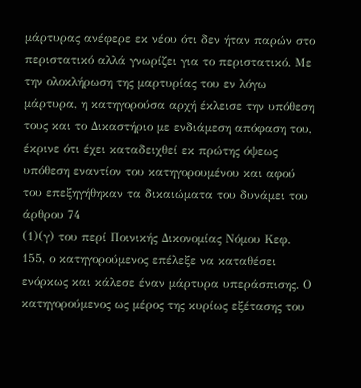μάρτυρας ανέφερε εκ νέου ότι δεν ήταν παρών στο περιστατικό αλλά γνωρίζει για το περιστατικό. Με την ολοκλήρωση της μαρτυρίας του εν λόγω μάρτυρα, η κατηγορούσα αρχή έκλεισε την υπόθεση τους και το Δικαστήριο με ενδιάμεση απόφαση του, έκρινε ότι έχει καταδειχθεί εκ πρώτης όψεως υπόθεση εναντίον του κατηγορουμένου και αφού του επεξηγήθηκαν τα δικαιώματα του δυνάμει του άρθρου 74
(1)(γ) του περί Ποινικής Δικονομίας Νόμου Κεφ. 155, ο κατηγορούμενος επέλεξε να καταθέσει ενόρκως και κάλεσε έναν μάρτυρα υπεράσπισης. Ο κατηγορούμενος ως μέρος της κυρίως εξέτασης του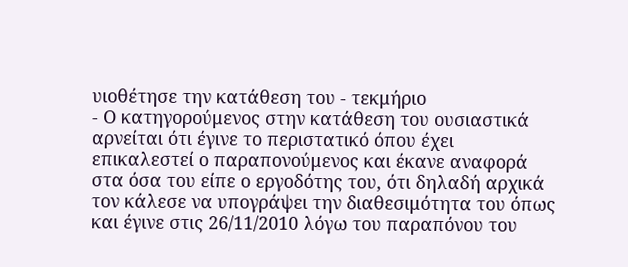υιοθέτησε την κατάθεση του - τεκμήριο
- Ο κατηγορούμενος στην κατάθεση του ουσιαστικά αρνείται ότι έγινε το περιστατικό όπου έχει επικαλεστεί ο παραπονούμενος και έκανε αναφορά στα όσα του είπε ο εργοδότης του, ότι δηλαδή αρχικά τον κάλεσε να υπογράψει την διαθεσιμότητα του όπως και έγινε στις 26/11/2010 λόγω του παραπόνου του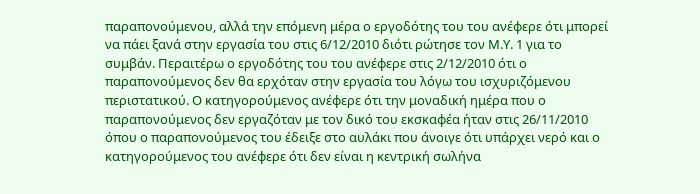παραπονούμενου, αλλά την επόμενη μέρα ο εργοδότης του του ανέφερε ότι μπορεί να πάει ξανά στην εργασία του στις 6/12/2010 διότι ρώτησε τον Μ.Υ. 1 για το συμβάν. Περαιτέρω ο εργοδότης του του ανέφερε στις 2/12/2010 ότι ο παραπονούμενος δεν θα ερχόταν στην εργασία του λόγω του ισχυριζόμενου περιστατικού. Ο κατηγορούμενος ανέφερε ότι την μοναδική ημέρα που ο παραπονούμενος δεν εργαζόταν με τον δικό του εκσκαφέα ήταν στις 26/11/2010 όπου ο παραπονούμενος του έδειξε στο αυλάκι που άνοιγε ότι υπάρχει νερό και ο κατηγορούμενος του ανέφερε ότι δεν είναι η κεντρική σωλήνα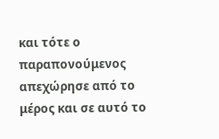και τότε ο παραπονούμενος απεχώρησε από το μέρος και σε αυτό το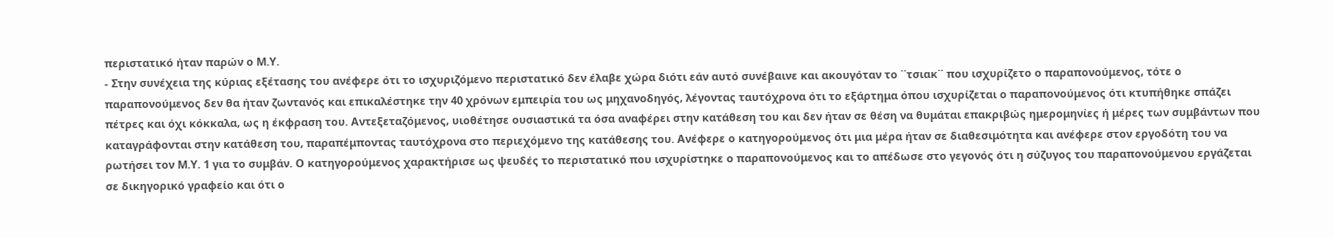περιστατικό ήταν παρών ο Μ.Υ.
- Στην συνέχεια της κύριας εξέτασης του ανέφερε ότι το ισχυριζόμενο περιστατικό δεν έλαβε χώρα διότι εάν αυτό συνέβαινε και ακουγόταν το ΄΄τσιακ΄΄ που ισχυρίζετο ο παραπονούμενος, τότε ο παραπονούμενος δεν θα ήταν ζωντανός και επικαλέστηκε την 40 χρόνων εμπειρία του ως μηχανοδηγός, λέγοντας ταυτόχρονα ότι το εξάρτημα όπου ισχυρίζεται ο παραπονούμενος ότι κτυπήθηκε σπάζει πέτρες και όχι κόκκαλα, ως η έκφραση του. Αντεξεταζόμενος, υιοθέτησε ουσιαστικά τα όσα αναφέρει στην κατάθεση του και δεν ήταν σε θέση να θυμάται επακριβώς ημερομηνίες ή μέρες των συμβάντων που καταγράφονται στην κατάθεση του, παραπέμποντας ταυτόχρονα στο περιεχόμενο της κατάθεσης του. Ανέφερε ο κατηγορούμενος ότι μια μέρα ήταν σε διαθεσιμότητα και ανέφερε στον εργοδότη του να ρωτήσει τον Μ.Υ. 1 για το συμβάν. Ο κατηγορούμενος χαρακτήρισε ως ψευδές το περιστατικό που ισχυρίστηκε ο παραπονούμενος και το απέδωσε στο γεγονός ότι η σύζυγος του παραπονούμενου εργάζεται σε δικηγορικό γραφείο και ότι ο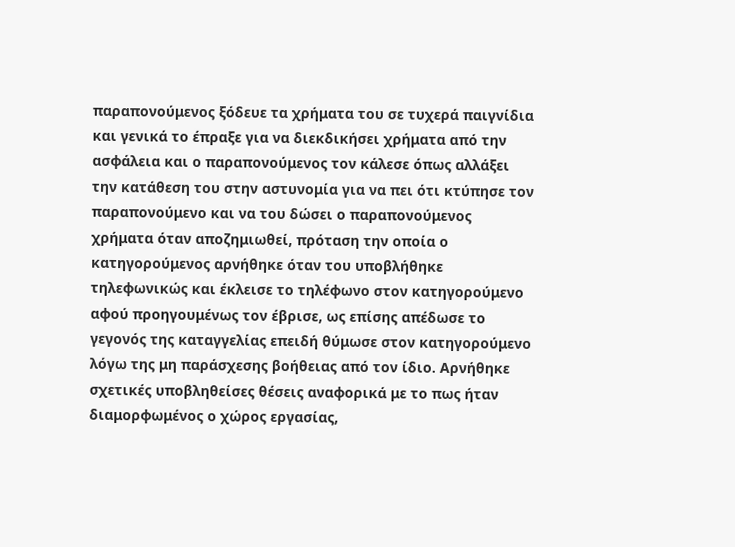παραπονούμενος ξόδευε τα χρήματα του σε τυχερά παιγνίδια και γενικά το έπραξε για να διεκδικήσει χρήματα από την ασφάλεια και ο παραπονούμενος τον κάλεσε όπως αλλάξει την κατάθεση του στην αστυνομία για να πει ότι κτύπησε τον παραπονούμενο και να του δώσει ο παραπονούμενος χρήματα όταν αποζημιωθεί, πρόταση την οποία ο κατηγορούμενος αρνήθηκε όταν του υποβλήθηκε τηλεφωνικώς και έκλεισε το τηλέφωνο στον κατηγορούμενο αφού προηγουμένως τον έβρισε, ως επίσης απέδωσε το γεγονός της καταγγελίας επειδή θύμωσε στον κατηγορούμενο λόγω της μη παράσχεσης βοήθειας από τον ίδιο. Αρνήθηκε σχετικές υποβληθείσες θέσεις αναφορικά με το πως ήταν διαμορφωμένος ο χώρος εργασίας,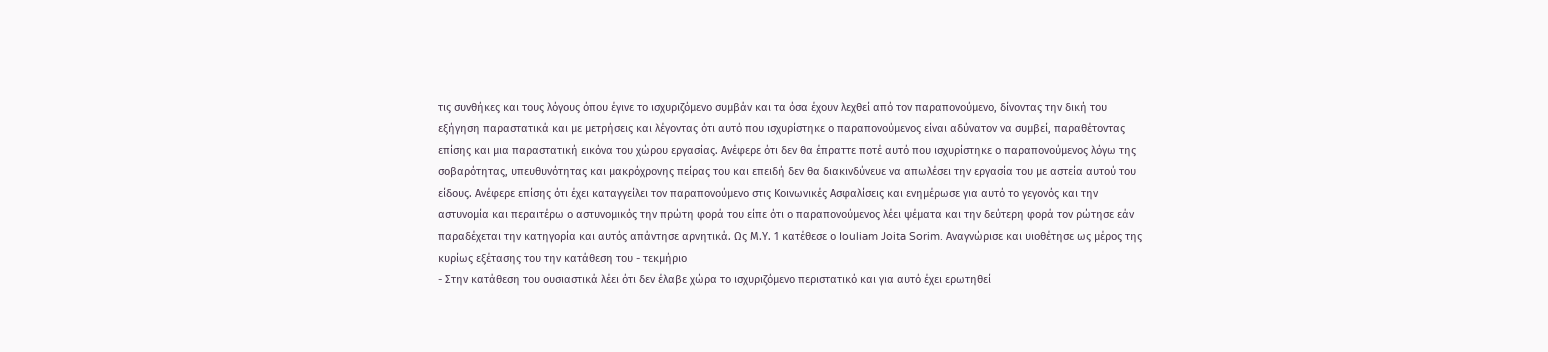τις συνθήκες και τους λόγους όπου έγινε το ισχυριζόμενο συμβάν και τα όσα έχουν λεχθεί από τον παραπονούμενο, δίνοντας την δική του εξήγηση παραστατικά και με μετρήσεις και λέγοντας ότι αυτό που ισχυρίστηκε ο παραπονούμενος είναι αδύνατον να συμβεί, παραθέτοντας επίσης και μια παραστατική εικόνα του χώρου εργασίας. Ανέφερε ότι δεν θα έπραττε ποτέ αυτό που ισχυρίστηκε ο παραπονούμενος λόγω της σοβαρότητας, υπευθυνότητας και μακρόχρονης πείρας του και επειδή δεν θα διακινδύνευε να απωλέσει την εργασία του με αστεία αυτού του είδους. Ανέφερε επίσης ότι έχει καταγγείλει τον παραπονούμενο στις Κοινωνικές Ασφαλίσεις και ενημέρωσε για αυτό το γεγονός και την αστυνομία και περαιτέρω ο αστυνομικός την πρώτη φορά του είπε ότι ο παραπονούμενος λέει ψέματα και την δεύτερη φορά τον ρώτησε εάν παραδέχεται την κατηγορία και αυτός απάντησε αρνητικά. Ως Μ.Υ. 1 κατέθεσε ο Iouliam Joita Sorim. Αναγνώρισε και υιοθέτησε ως μέρος της κυρίως εξέτασης του την κατάθεση του - τεκμήριο
- Στην κατάθεση του ουσιαστικά λέει ότι δεν έλαβε χώρα το ισχυριζόμενο περιστατικό και για αυτό έχει ερωτηθεί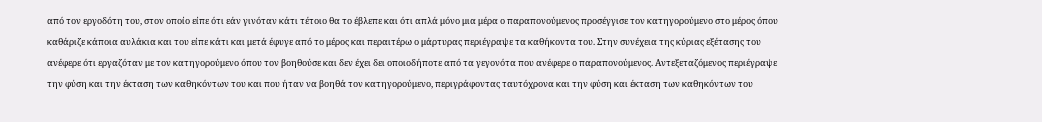από τον εργοδότη του, στον οποίο είπε ότι εάν γινόταν κάτι τέτοιο θα το έβλεπε και ότι απλά μόνο μια μέρα ο παραπονούμενος προσέγγισε τον κατηγορούμενο στο μέρος όπου καθάριζε κάποια αυλάκια και του είπε κάτι και μετά έφυγε από το μέρος και περαιτέρω ο μάρτυρας περιέγραψε τα καθήκοντα του. Στην συνέχεια της κύριας εξέτασης του ανέφερε ότι εργαζόταν με τον κατηγορούμενο όπου τον βοηθούσε και δεν έχει δει οποιοδήποτε από τα γεγονότα που ανέφερε ο παραπονούμενος. Αντεξεταζόμενος περιέγραψε την φύση και την έκταση των καθηκόντων του και που ήταν να βοηθά τον κατηγορούμενο, περιγράφοντας ταυτόχρονα και την φύση και έκταση των καθηκόντων του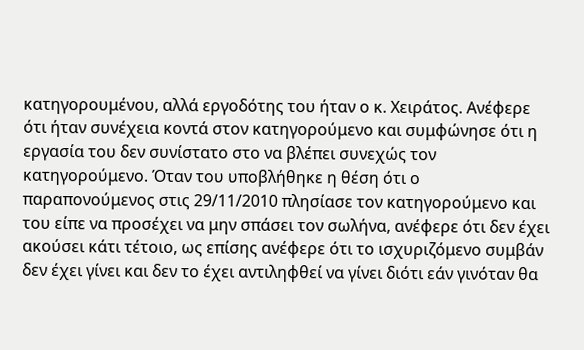κατηγορουμένου, αλλά εργοδότης του ήταν ο κ. Χειράτος. Ανέφερε ότι ήταν συνέχεια κοντά στον κατηγορούμενο και συμφώνησε ότι η εργασία του δεν συνίστατο στο να βλέπει συνεχώς τον κατηγορούμενο. Όταν του υποβλήθηκε η θέση ότι ο παραπονούμενος στις 29/11/2010 πλησίασε τον κατηγορούμενο και του είπε να προσέχει να μην σπάσει τον σωλήνα, ανέφερε ότι δεν έχει ακούσει κάτι τέτοιο, ως επίσης ανέφερε ότι το ισχυριζόμενο συμβάν δεν έχει γίνει και δεν το έχει αντιληφθεί να γίνει διότι εάν γινόταν θα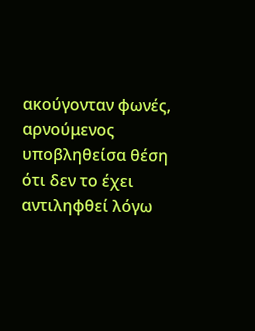ακούγονταν φωνές, αρνούμενος υποβληθείσα θέση ότι δεν το έχει αντιληφθεί λόγω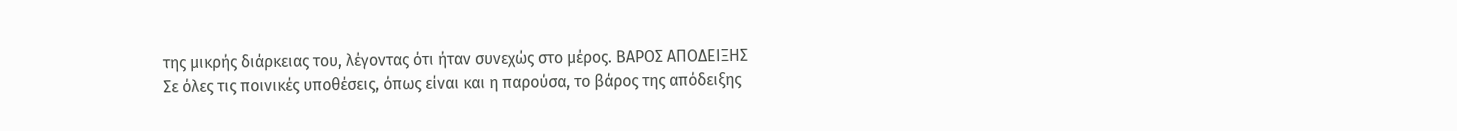της μικρής διάρκειας του, λέγοντας ότι ήταν συνεχώς στο μέρος. ΒΑΡΟΣ ΑΠΟΔΕΙΞΗΣ Σε όλες τις ποινικές υποθέσεις, όπως είναι και η παρούσα, το βάρος της απόδειξης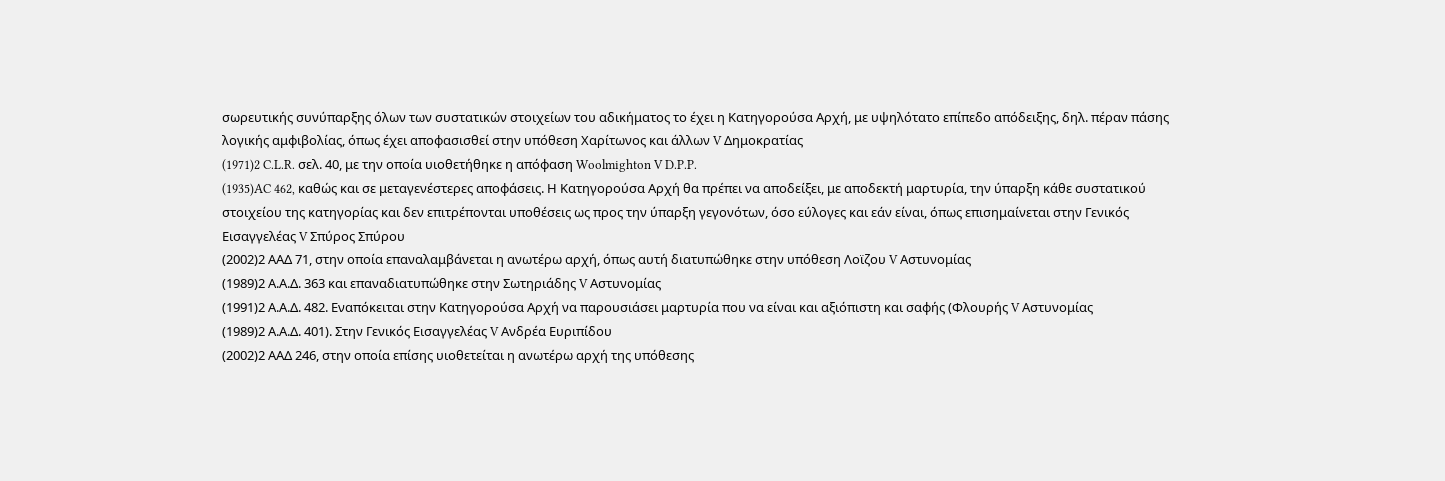σωρευτικής συνύπαρξης όλων των συστατικών στοιχείων του αδικήματος το έχει η Κατηγορούσα Αρχή, με υψηλότατο επίπεδο απόδειξης, δηλ. πέραν πάσης λογικής αμφιβολίας, όπως έχει αποφασισθεί στην υπόθεση Χαρίτωνος και άλλων V Δημοκρατίας
(1971)2 C.L.R. σελ. 40, με την οποία υιοθετήθηκε η απόφαση Woolmighton V D.P.P.
(1935)AC 462, καθώς και σε μεταγενέστερες αποφάσεις. Η Κατηγορούσα Αρχή θα πρέπει να αποδείξει, με αποδεκτή μαρτυρία, την ύπαρξη κάθε συστατικού στοιχείου της κατηγορίας και δεν επιτρέπονται υποθέσεις ως προς την ύπαρξη γεγονότων, όσο εύλογες και εάν είναι, όπως επισημαίνεται στην Γενικός Εισαγγελέας V Σπύρος Σπύρου
(2002)2 ΑΑΔ 71, στην οποία επαναλαμβάνεται η ανωτέρω αρχή, όπως αυτή διατυπώθηκε στην υπόθεση Λοϊζου V Αστυνομίας
(1989)2 Α.Α.Δ. 363 και επαναδιατυπώθηκε στην Σωτηριάδης V Αστυνομίας
(1991)2 Α.Α.Δ. 482. Εναπόκειται στην Κατηγορούσα Αρχή να παρουσιάσει μαρτυρία που να είναι και αξιόπιστη και σαφής (Φλουρής V Αστυνομίας
(1989)2 Α.Α.Δ. 401). Στην Γενικός Εισαγγελέας V Ανδρέα Ευριπίδου
(2002)2 ΑΑΔ 246, στην οποία επίσης υιοθετείται η ανωτέρω αρχή της υπόθεσης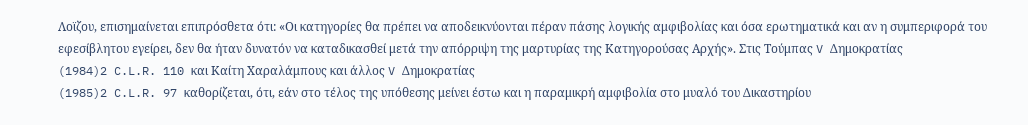Λοϊζου, επισημαίνεται επιπρόσθετα ότι: «Οι κατηγορίες θα πρέπει να αποδεικνύονται πέραν πάσης λογικής αμφιβολίας και όσα ερωτηματικά και αν η συμπεριφορά του εφεσίβλητου εγείρει, δεν θα ήταν δυνατόν να καταδικασθεί μετά την απόρριψη της μαρτυρίας της Κατηγορούσας Αρχής». Στις Τούμπας V Δημοκρατίας
(1984)2 C.L.R. 110 και Καίτη Χαραλάμπους και άλλος V Δημοκρατίας
(1985)2 C.L.R. 97 καθορίζεται, ότι, εάν στο τέλος της υπόθεσης μείνει έστω και η παραμικρή αμφιβολία στο μυαλό του Δικαστηρίου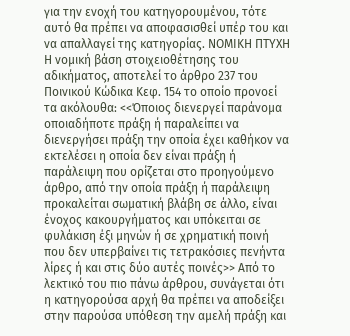για την ενοχή του κατηγορουμένου, τότε αυτό θα πρέπει να αποφασισθεί υπέρ του και να απαλλαγεί της κατηγορίας. ΝΟΜΙΚΗ ΠΤΥΧΗ Η νομική βάση στοιχειοθέτησης του αδικήματος, αποτελεί το άρθρο 237 του Ποινικού Κώδικα Κεφ. 154 το οποίο προνοεί τα ακόλουθα: <<Όποιος διενεργεί παράνομα οποιαδήποτε πράξη ή παραλείπει να διενεργήσει πράξη την οποία έχει καθήκον να εκτελέσει η οποία δεν είναι πράξη ή παράλειψη που ορίζεται στο προηγούμενο άρθρο, από την οποία πράξη ή παράλειψη προκαλείται σωματική βλάβη σε άλλο, είναι ένοχος κακουργήματος και υπόκειται σε φυλάκιση έξι μηνών ή σε χρηματική ποινή που δεν υπερβαίνει τις τετρακόσιες πενήντα λίρες ή και στις δύο αυτές ποινές>> Από το λεκτικό του πιο πάνω άρθρου, συνάγεται ότι η κατηγορούσα αρχή θα πρέπει να αποδείξει στην παρούσα υπόθεση την αμελή πράξη και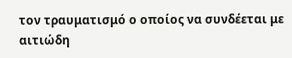τον τραυματισμό ο οποίος να συνδέεται με αιτιώδη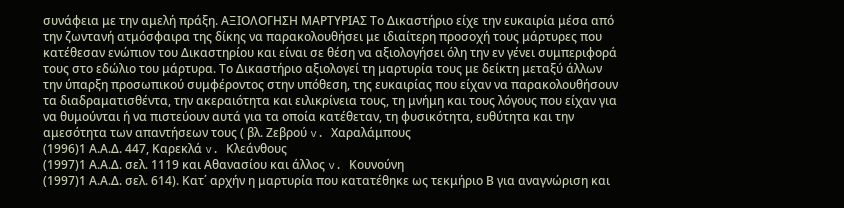συνάφεια με την αμελή πράξη. ΑΞΙΟΛΟΓΗΣΗ ΜΑΡΤΥΡΙΑΣ Το Δικαστήριο είχε την ευκαιρία μέσα από την ζωντανή ατμόσφαιρα της δίκης να παρακολουθήσει με ιδιαίτερη προσοχή τους μάρτυρες που κατέθεσαν ενώπιον του Δικαστηρίου και είναι σε θέση να αξιολογήσει όλη την εν γένει συμπεριφορά τους στο εδώλιο του μάρτυρα. Το Δικαστήριο αξιολογεί τη μαρτυρία τους με δείκτη μεταξύ άλλων την ύπαρξη προσωπικού συμφέροντος στην υπόθεση, της ευκαιρίας που είχαν να παρακολουθήσουν τα διαδραματισθέντα, την ακεραιότητα και ειλικρίνεια τους, τη μνήμη και τους λόγους που είχαν για να θυμούνται ή να πιστεύουν αυτά για τα οποία κατέθεταν, τη φυσικότητα, ευθύτητα και την αμεσότητα των απαντήσεων τους ( βλ. Ζεβρού v. Χαραλάμπους
(1996)1 Α.Α.Δ. 447, Καρεκλά v. Κλεάνθους
(1997)1 Α.Α.Δ. σελ. 1119 και Αθανασίου και άλλος v. Κουνούνη
(1997)1 Α.Α.Δ. σελ. 614). Κατ΄ αρχήν η μαρτυρία που κατατέθηκε ως τεκμήριο Β για αναγνώριση και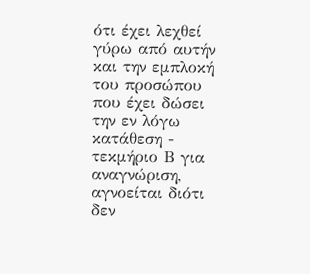ότι έχει λεχθεί γύρω από αυτήν και την εμπλοκή του προσώπου που έχει δώσει την εν λόγω κατάθεση - τεκμήριο Β για αναγνώριση, αγνοείται διότι δεν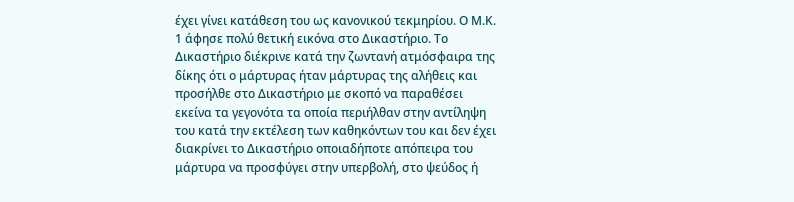έχει γίνει κατάθεση του ως κανονικού τεκμηρίου. Ο Μ.Κ. 1 άφησε πολύ θετική εικόνα στο Δικαστήριο. Το Δικαστήριο διέκρινε κατά την ζωντανή ατμόσφαιρα της δίκης ότι ο μάρτυρας ήταν μάρτυρας της αλήθεις και προσήλθε στο Δικαστήριο με σκοπό να παραθέσει εκείνα τα γεγονότα τα οποία περιήλθαν στην αντίληψη του κατά την εκτέλεση των καθηκόντων του και δεν έχει διακρίνει το Δικαστήριο οποιαδήποτε απόπειρα του μάρτυρα να προσφύγει στην υπερβολή, στο ψεύδος ή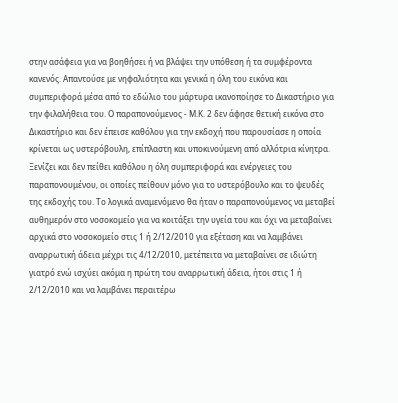στην ασάφεια για να βοηθήσει ή να βλάψει την υπόθεση ή τα συμφέροντα κανενός. Απαντούσε με νηφαλιότητα και γενικά η όλη του εικόνα και συμπεριφορά μέσα από το εδώλιο του μάρτυρα ικανοποίησε το Δικαστήριο για την φιλαλήθεια του. Ο παραπονούμενος - Μ.Κ. 2 δεν άφησε θετική εικόνα στο Δικαστήριο και δεν έπεισε καθόλου για την εκδοχή που παρουσίασε η οποία κρίνεται ως υστερόβουλη, επίπλαστη και υποκινούμενη από αλλότρια κίνητρα. Ξενίζει και δεν πείθει καθόλου η όλη συμπεριφορά και ενέργειες του παραπονουμένου, οι οποίες πείθουν μόνο για το υστερόβουλο και το ψευδές της εκδοχής του. Το λογικά αναμενόμενο θα ήταν ο παραπονούμενος να μεταβεί αυθημερόν στο νοσοκομείο για να κοιτάξει την υγεία του και όχι να μεταβαίνει αρχικά στο νοσοκομείο στις 1 ή 2/12/2010 για εξέταση και να λαμβάνει αναρρωτική άδεια μέχρι τις 4/12/2010, μετέπειτα να μεταβαίνει σε ιδιώτη γιατρό ενώ ισχύει ακόμα η πρώτη του αναρρωτική άδεια, ήτοι στις 1 ή 2/12/2010 και να λαμβάνει περαιτέρω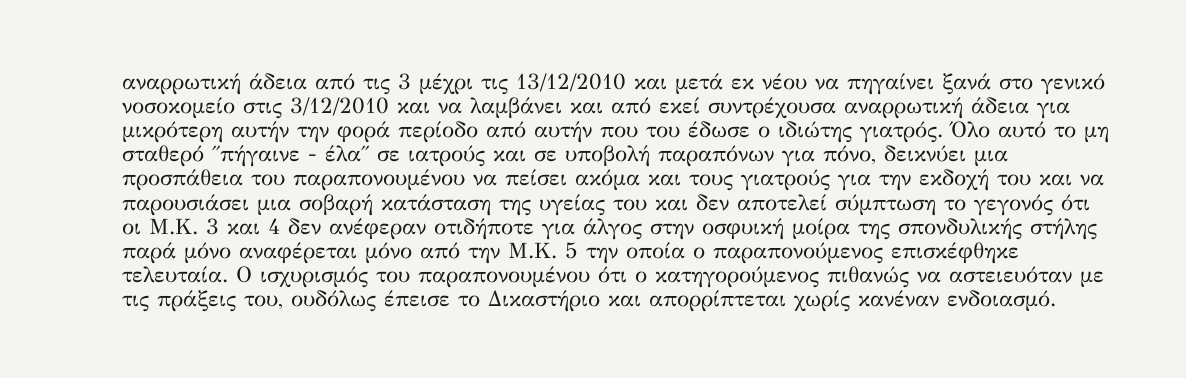αναρρωτική άδεια από τις 3 μέχρι τις 13/12/2010 και μετά εκ νέου να πηγαίνει ξανά στο γενικό νοσοκομείο στις 3/12/2010 και να λαμβάνει και από εκεί συντρέχουσα αναρρωτική άδεια για μικρότερη αυτήν την φορά περίοδο από αυτήν που του έδωσε ο ιδιώτης γιατρός. Όλο αυτό το μη σταθερό ΄΄πήγαινε - έλα΄΄ σε ιατρούς και σε υποβολή παραπόνων για πόνο, δεικνύει μια προσπάθεια του παραπονουμένου να πείσει ακόμα και τους γιατρούς για την εκδοχή του και να παρουσιάσει μια σοβαρή κατάσταση της υγείας του και δεν αποτελεί σύμπτωση το γεγονός ότι οι Μ.Κ. 3 και 4 δεν ανέφεραν οτιδήποτε για άλγος στην οσφυική μοίρα της σπονδυλικής στήλης παρά μόνο αναφέρεται μόνο από την Μ.Κ. 5 την οποία ο παραπονούμενος επισκέφθηκε τελευταία. Ο ισχυρισμός του παραπονουμένου ότι ο κατηγορούμενος πιθανώς να αστειευόταν με τις πράξεις του, ουδόλως έπεισε το Δικαστήριο και απορρίπτεται χωρίς κανέναν ενδοιασμό.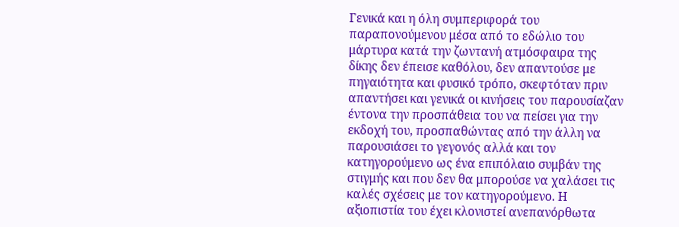Γενικά και η όλη συμπεριφορά του παραπονούμενου μέσα από το εδώλιο του μάρτυρα κατά την ζωντανή ατμόσφαιρα της δίκης δεν έπεισε καθόλου, δεν απαντούσε με πηγαιότητα και φυσικό τρόπο, σκεφτόταν πριν απαντήσει και γενικά οι κινήσεις του παρουσίαζαν έντονα την προσπάθεια του να πείσει για την εκδοχή του, προσπαθώντας από την άλλη να παρουσιάσει το γεγονός αλλά και τον κατηγορούμενο ως ένα επιπόλαιο συμβάν της στιγμής και που δεν θα μπορούσε να χαλάσει τις καλές σχέσεις με τον κατηγορούμενο. Η αξιοπιστία του έχει κλονιστεί ανεπανόρθωτα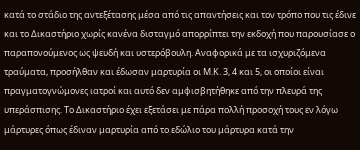κατά το στάδιο της αντεξέτασης μέσα από τις απαντήσεις και τον τρόπο που τις έδινε και το Δικαστήριο χωρίς κανένα δισταγμό απορρίπτει την εκδοχή που παρουσίασε ο παραπονούμενος ως ψευδή και υστερόβουλη. Αναφορικά με τα ισχυριζόμενα τραύματα, προσήλθαν και έδωσαν μαρτυρία οι Μ.Κ. 3, 4 και 5, οι οποίοι είναι πραγματογνώμονες ιατροί και αυτό δεν αμφισβητήθηκε από την πλευρά της υπεράσπισης. Το Δικαστήριο έχει εξετάσει με πάρα πολλή προσοχή τους εν λόγω μάρτυρες όπως έδιναν μαρτυρία από το εδώλιο του μάρτυρα κατά την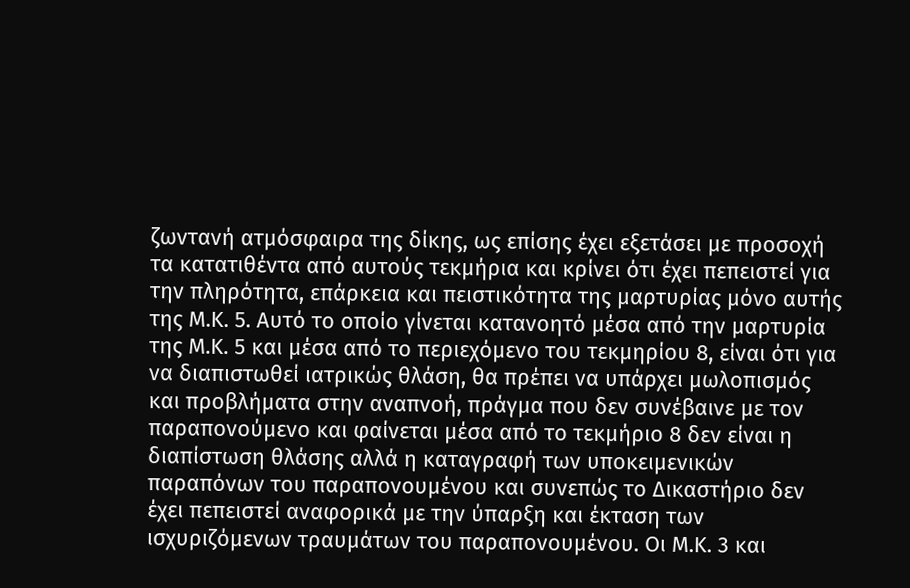ζωντανή ατμόσφαιρα της δίκης, ως επίσης έχει εξετάσει με προσοχή τα κατατιθέντα από αυτούς τεκμήρια και κρίνει ότι έχει πεπειστεί για την πληρότητα, επάρκεια και πειστικότητα της μαρτυρίας μόνο αυτής της Μ.Κ. 5. Αυτό το οποίο γίνεται κατανοητό μέσα από την μαρτυρία της Μ.Κ. 5 και μέσα από το περιεχόμενο του τεκμηρίου 8, είναι ότι για να διαπιστωθεί ιατρικώς θλάση, θα πρέπει να υπάρχει μωλοπισμός και προβλήματα στην αναπνοή, πράγμα που δεν συνέβαινε με τον παραπονούμενο και φαίνεται μέσα από το τεκμήριο 8 δεν είναι η διαπίστωση θλάσης αλλά η καταγραφή των υποκειμενικών παραπόνων του παραπονουμένου και συνεπώς το Δικαστήριο δεν έχει πεπειστεί αναφορικά με την ύπαρξη και έκταση των ισχυριζόμενων τραυμάτων του παραπονουμένου. Οι Μ.Κ. 3 και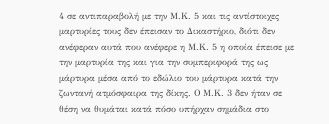4 σε αντιπαραβολή με την Μ.Κ. 5 και τις αντίστοιχες μαρτυρίες τους δεν έπεισαν το Δικαστήριο, διότι δεν ανέφεραν αυτά που ανέφερε η Μ.Κ. 5 η οποία έπεισε με την μαρτυρία της και για την συμπεριφορά της ως μάρτυρα μέσα από το εδώλιο του μάρτυρα κατά την ζωντανή ατμόσφαιρα της δίκης. Ο Μ.Κ. 3 δεν ήταν σε θέση να θυμάται κατά πόσο υπήρχαν σημάδια στο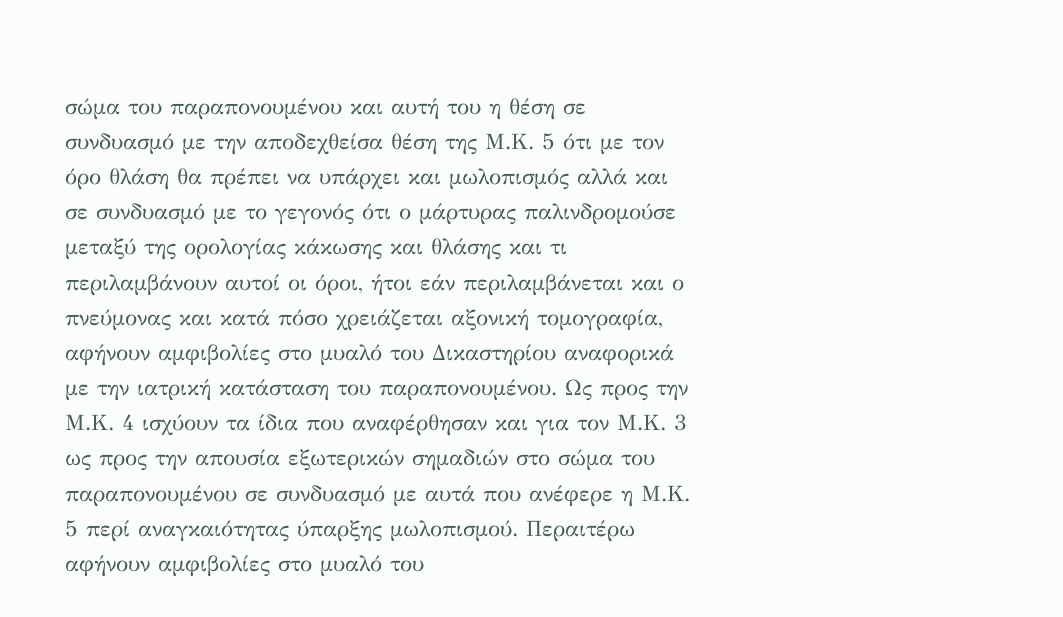σώμα του παραπονουμένου και αυτή του η θέση σε συνδυασμό με την αποδεχθείσα θέση της Μ.Κ. 5 ότι με τον όρο θλάση θα πρέπει να υπάρχει και μωλοπισμός αλλά και σε συνδυασμό με το γεγονός ότι ο μάρτυρας παλινδρομούσε μεταξύ της ορολογίας κάκωσης και θλάσης και τι περιλαμβάνουν αυτοί οι όροι, ήτοι εάν περιλαμβάνεται και ο πνεύμονας και κατά πόσο χρειάζεται αξονική τομογραφία, αφήνουν αμφιβολίες στο μυαλό του Δικαστηρίου αναφορικά με την ιατρική κατάσταση του παραπονουμένου. Ως προς την Μ.Κ. 4 ισχύουν τα ίδια που αναφέρθησαν και για τον Μ.Κ. 3 ως προς την απουσία εξωτερικών σημαδιών στο σώμα του παραπονουμένου σε συνδυασμό με αυτά που ανέφερε η Μ.Κ. 5 περί αναγκαιότητας ύπαρξης μωλοπισμού. Περαιτέρω αφήνουν αμφιβολίες στο μυαλό του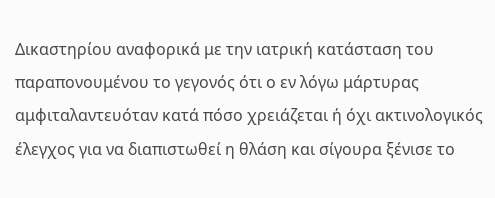Δικαστηρίου αναφορικά με την ιατρική κατάσταση του παραπονουμένου το γεγονός ότι ο εν λόγω μάρτυρας αμφιταλαντευόταν κατά πόσο χρειάζεται ή όχι ακτινολογικός έλεγχος για να διαπιστωθεί η θλάση και σίγουρα ξένισε το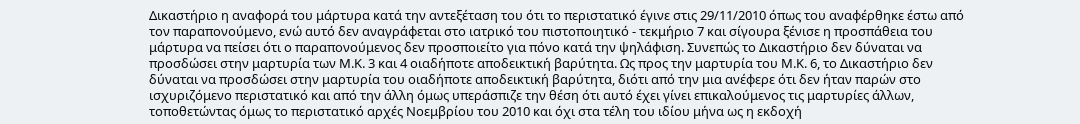Δικαστήριο η αναφορά του μάρτυρα κατά την αντεξέταση του ότι το περιστατικό έγινε στις 29/11/2010 όπως του αναφέρθηκε έστω από τον παραπονούμενο, ενώ αυτό δεν αναγράφεται στο ιατρικό του πιστοποιητικό - τεκμήριο 7 και σίγουρα ξένισε η προσπάθεια του μάρτυρα να πείσει ότι ο παραπονούμενος δεν προσποιείτο για πόνο κατά την ψηλάφιση. Συνεπώς το Δικαστήριο δεν δύναται να προσδώσει στην μαρτυρία των Μ.Κ. 3 και 4 οιαδήποτε αποδεικτική βαρύτητα. Ως προς την μαρτυρία του Μ.Κ. 6, το Δικαστήριο δεν δύναται να προσδώσει στην μαρτυρία του οιαδήποτε αποδεικτική βαρύτητα, διότι από την μια ανέφερε ότι δεν ήταν παρών στο ισχυριζόμενο περιστατικό και από την άλλη όμως υπεράσπιζε την θέση ότι αυτό έχει γίνει επικαλούμενος τις μαρτυρίες άλλων, τοποθετώντας όμως το περιστατικό αρχές Νοεμβρίου του 2010 και όχι στα τέλη του ιδίου μήνα ως η εκδοχή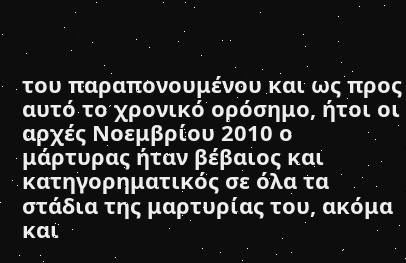του παραπονουμένου και ως προς αυτό το χρονικό ορόσημο, ήτοι οι αρχές Νοεμβρίου 2010 ο μάρτυρας ήταν βέβαιος και κατηγορηματικός σε όλα τα στάδια της μαρτυρίας του, ακόμα και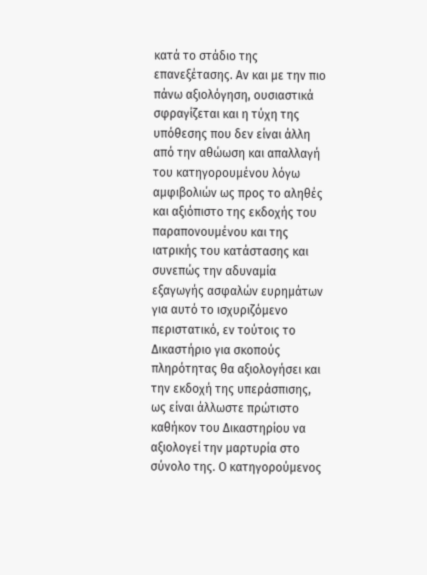κατά το στάδιο της επανεξέτασης. Αν και με την πιο πάνω αξιολόγηση, ουσιαστικά σφραγίζεται και η τύχη της υπόθεσης που δεν είναι άλλη από την αθώωση και απαλλαγή του κατηγορουμένου λόγω αμφιβολιών ως προς το αληθές και αξιόπιστο της εκδοχής του παραπονουμένου και της ιατρικής του κατάστασης και συνεπώς την αδυναμία εξαγωγής ασφαλών ευρημάτων για αυτό το ισχυριζόμενο περιστατικό, εν τούτοις το Δικαστήριο για σκοπούς πληρότητας θα αξιολογήσει και την εκδοχή της υπεράσπισης, ως είναι άλλωστε πρώτιστο καθήκον του Δικαστηρίου να αξιολογεί την μαρτυρία στο σύνολο της. Ο κατηγορούμενος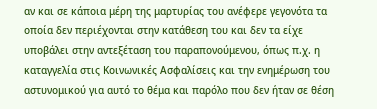αν και σε κάποια μέρη της μαρτυρίας του ανέφερε γεγονότα τα οποία δεν περιέχονται στην κατάθεση του και δεν τα είχε υποβάλει στην αντεξέταση του παραπονούμενου, όπως π.χ. η καταγγελία στις Κοινωνικές Ασφαλίσεις και την ενημέρωση του αστυνομικού για αυτό το θέμα και παρόλο που δεν ήταν σε θέση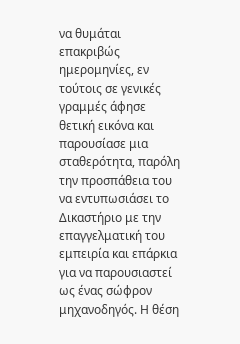να θυμάται επακριβώς ημερομηνίες, εν τούτοις σε γενικές γραμμές άφησε θετική εικόνα και παρουσίασε μια σταθερότητα, παρόλη την προσπάθεια του να εντυπωσιάσει το Δικαστήριο με την επαγγελματική του εμπειρία και επάρκια για να παρουσιαστεί ως ένας σώφρον μηχανοδηγός. Η θέση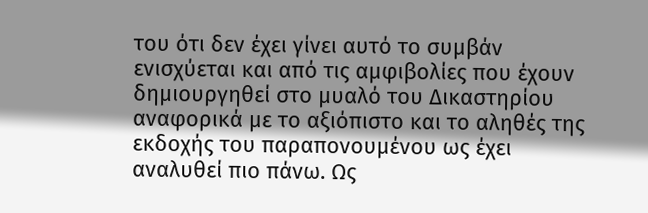του ότι δεν έχει γίνει αυτό το συμβάν ενισχύεται και από τις αμφιβολίες που έχουν δημιουργηθεί στο μυαλό του Δικαστηρίου αναφορικά με το αξιόπιστο και το αληθές της εκδοχής του παραπονουμένου ως έχει αναλυθεί πιο πάνω. Ως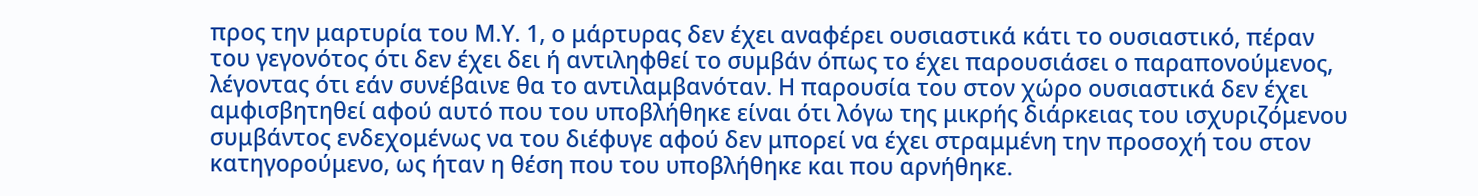προς την μαρτυρία του Μ.Υ. 1, ο μάρτυρας δεν έχει αναφέρει ουσιαστικά κάτι το ουσιαστικό, πέραν του γεγονότος ότι δεν έχει δει ή αντιληφθεί το συμβάν όπως το έχει παρουσιάσει ο παραπονούμενος, λέγοντας ότι εάν συνέβαινε θα το αντιλαμβανόταν. Η παρουσία του στον χώρο ουσιαστικά δεν έχει αμφισβητηθεί αφού αυτό που του υποβλήθηκε είναι ότι λόγω της μικρής διάρκειας του ισχυριζόμενου συμβάντος ενδεχομένως να του διέφυγε αφού δεν μπορεί να έχει στραμμένη την προσοχή του στον κατηγορούμενο, ως ήταν η θέση που του υποβλήθηκε και που αρνήθηκε.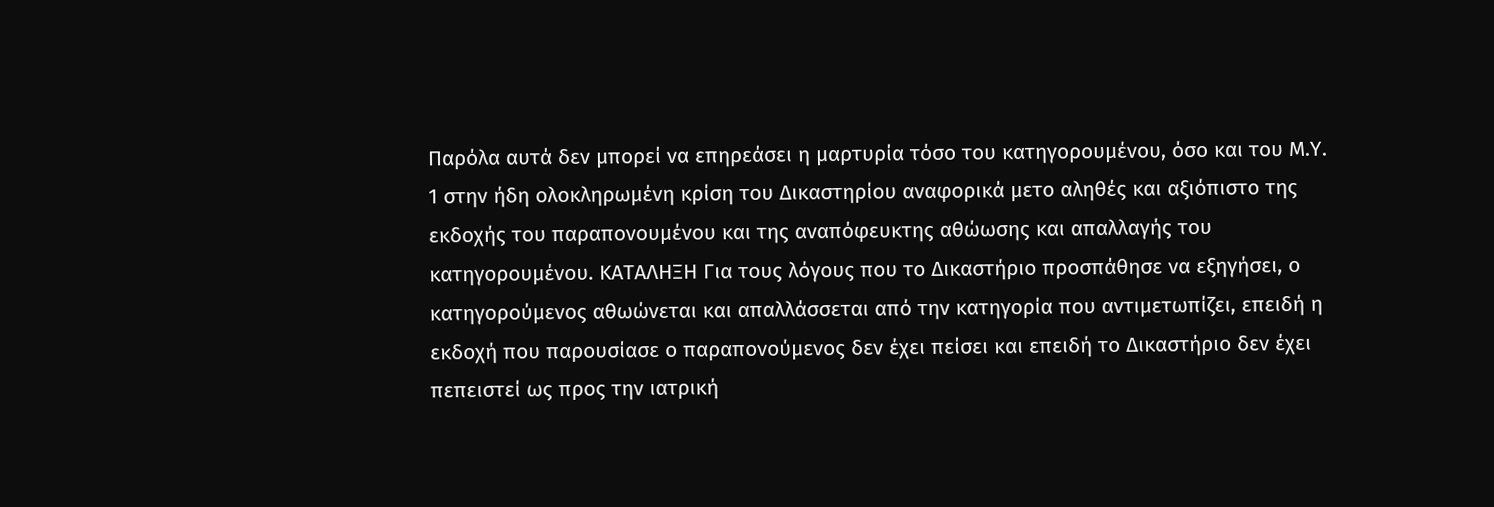Παρόλα αυτά δεν μπορεί να επηρεάσει η μαρτυρία τόσο του κατηγορουμένου, όσο και του Μ.Υ. 1 στην ήδη ολοκληρωμένη κρίση του Δικαστηρίου αναφορικά μετο αληθές και αξιόπιστο της εκδοχής του παραπονουμένου και της αναπόφευκτης αθώωσης και απαλλαγής του κατηγορουμένου. ΚΑΤΑΛΗΞΗ Για τους λόγους που το Δικαστήριο προσπάθησε να εξηγήσει, ο κατηγορούμενος αθωώνεται και απαλλάσσεται από την κατηγορία που αντιμετωπίζει, επειδή η εκδοχή που παρουσίασε ο παραπονούμενος δεν έχει πείσει και επειδή το Δικαστήριο δεν έχει πεπειστεί ως προς την ιατρική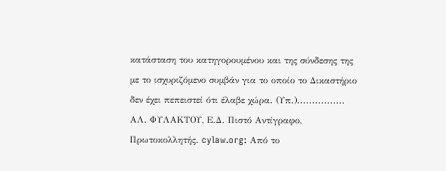κατάσταση του κατηγορουμένου και της σύνδεσης της με το ισχυριζόμενο συμβάν για το οποίο το Δικαστήριο δεν έχει πεπειστεί ότι έλαβε χώρα. (Υπ.)................ ΑΛ. ΦΥΛΑΚΤΟΥ, Ε.Δ. Πιστό Αντίγραφο, Πρωτοκολλητής. cylaw.org: Από το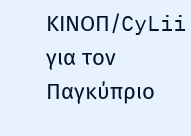ΚΙΝOΠ/CyLii για τον Παγκύπριο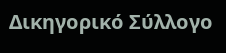Δικηγορικό Σύλλογο